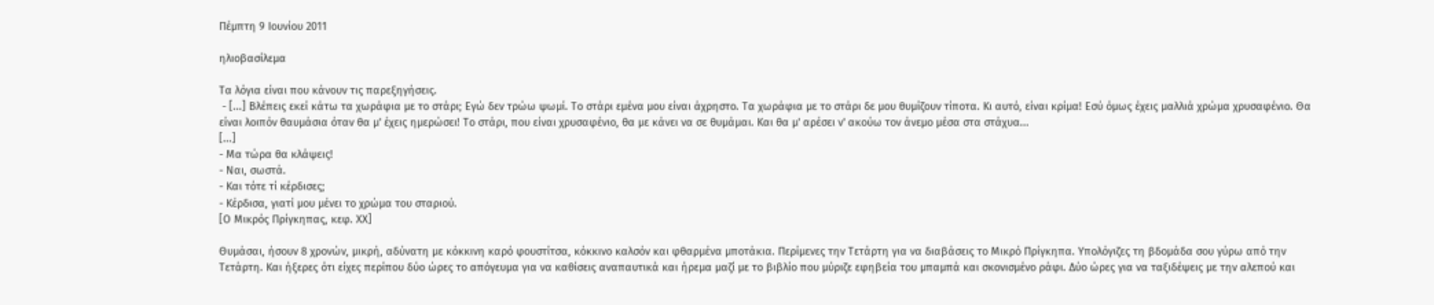Πέμπτη 9 Ιουνίου 2011

ηλιοβασίλεμα

Τα λόγια είναι που κάνουν τις παρεξηγήσεις.
 - [...] Βλέπεις εκεί κάτω τα χωράφια με το στάρι; Εγώ δεν τρώω ψωμί. Το στάρι εμένα μου είναι άχρηστο. Τα χωράφια με το στάρι δε μου θυμίζουν τίποτα. Κι αυτό, είναι κρίμα! Εσύ όμως έχεις μαλλιά χρώμα χρυσαφένιο. Θα είναι λοιπόν θαυμάσια όταν θα μ' έχεις ημερώσει! Το στάρι, που είναι χρυσαφένιο, θα με κάνει να σε θυμάμαι. Και θα μ' αρέσει ν' ακούω τον άνεμο μέσα στα στάχυα...
[...]
- Μα τώρα θα κλάψεις!
- Ναι, σωστά.
- Και τότε τί κέρδισες;
- Κέρδισα, γιατί μου μένει το χρώμα του σταριού.
[Ο Μικρός Πρίγκηπας, κεφ. ΧΧ]

Θυμάσαι, ήσουν 8 χρονών, μικρή, αδύνατη με κόκκινη καρό φουστίτσα, κόκκινο καλσόν και φθαρμένα μποτάκια. Περίμενες την Τετάρτη για να διαβάσεις το Μικρό Πρίγκηπα. Υπολόγιζες τη βδομάδα σου γύρω από την Τετάρτη. Και ήξερες ότι είχες περίπου δύο ώρες το απόγευμα για να καθίσεις αναπαυτικά και ήρεμα μαζί με το βιβλίο που μύριζε εφηβεία του μπαμπά και σκονισμένο ράφι. Δύο ώρες για να ταξιδέψεις με την αλεπού και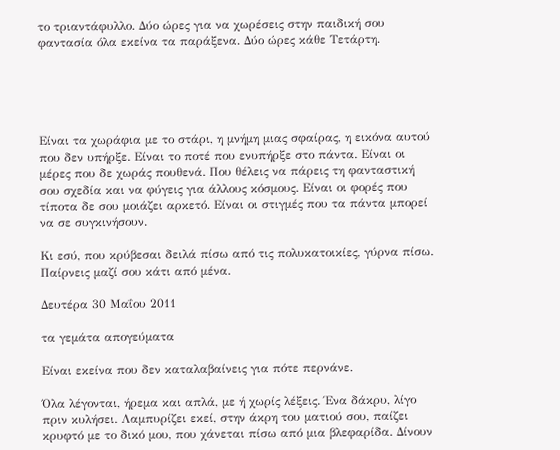το τριαντάφυλλο. Δύο ώρες για να χωρέσεις στην παιδική σου φαντασία όλα εκείνα τα παράξενα. Δύο ώρες κάθε Τετάρτη.





Είναι τα χωράφια με το στάρι, η μνήμη μιας σφαίρας, η εικόνα αυτού που δεν υπήρξε. Είναι το ποτέ που ενυπήρξε στο πάντα. Είναι οι μέρες που δε χωράς πουθενά. Που θέλεις να πάρεις τη φανταστική σου σχεδία και να φύγεις για άλλους κόσμους. Είναι οι φορές που τίποτα δε σου μοιάζει αρκετό. Είναι οι στιγμές που τα πάντα μπορεί να σε συγκινήσουν.

Κι εσύ, που κρύβεσαι δειλά πίσω από τις πολυκατοικίες, γύρνα πίσω. Παίρνεις μαζί σου κάτι από μένα.

Δευτέρα 30 Μαΐου 2011

τα γεμάτα απογεύματα

Είναι εκείνα που δεν καταλαβαίνεις για πότε περνάνε.

Όλα λέγονται, ήρεμα και απλά, με ή χωρίς λέξεις. Ένα δάκρυ, λίγο πριν κυλήσει. Λαμπυρίζει εκεί, στην άκρη του ματιού σου, παίζει κρυφτό με το δικό μου, που χάνεται πίσω από μια βλεφαρίδα. Δίνουν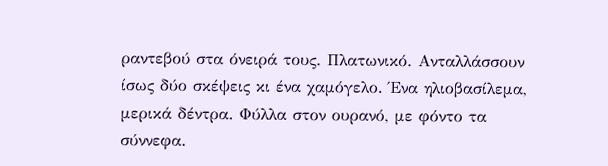ραντεβού στα όνειρά τους. Πλατωνικό. Ανταλλάσσουν ίσως δύο σκέψεις κι ένα χαμόγελο. Ένα ηλιοβασίλεμα, μερικά δέντρα. Φύλλα στον ουρανό, με φόντο τα σύννεφα.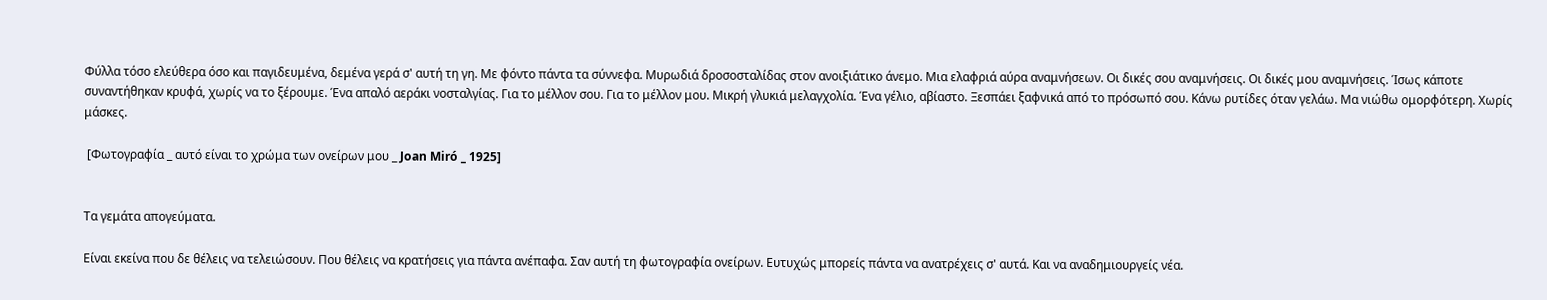Φύλλα τόσο ελεύθερα όσο και παγιδευμένα, δεμένα γερά σ' αυτή τη γη. Με φόντο πάντα τα σύννεφα. Μυρωδιά δροσοσταλίδας στον ανοιξιάτικο άνεμο. Μια ελαφριά αύρα αναμνήσεων. Οι δικές σου αναμνήσεις. Οι δικές μου αναμνήσεις. Ίσως κάποτε συναντήθηκαν κρυφά, χωρίς να το ξέρουμε. Ένα απαλό αεράκι νοσταλγίας. Για το μέλλον σου. Για το μέλλον μου. Μικρή γλυκιά μελαγχολία. Ένα γέλιο, αβίαστο. Ξεσπάει ξαφνικά από το πρόσωπό σου. Κάνω ρυτίδες όταν γελάω. Μα νιώθω ομορφότερη. Χωρίς μάσκες.

 [Φωτογραφία _ αυτό είναι το χρώμα των ονείρων μου _ Joan Miró _ 1925]


Τα γεμάτα απογεύματα.

Είναι εκείνα που δε θέλεις να τελειώσουν. Που θέλεις να κρατήσεις για πάντα ανέπαφα. Σαν αυτή τη φωτογραφία ονείρων. Ευτυχώς μπορείς πάντα να ανατρέχεις σ' αυτά. Και να αναδημιουργείς νέα.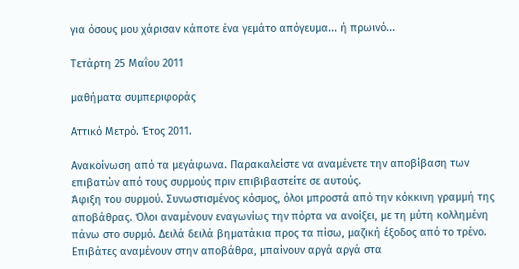για όσους μου χάρισαν κάποτε ένα γεμάτο απόγευμα... ή πρωινό...

Τετάρτη 25 Μαΐου 2011

μαθήματα συμπεριφοράς

Αττικό Μετρό. Έτος 2011.

Ανακοίνωση από τα μεγάφωνα. Παρακαλείστε να αναμένετε την αποβίβαση των επιβατών από τους συρμούς πριν επιβιβαστείτε σε αυτούς.
Άφιξη του συρμού. Συνωστισμένος κόσμος, όλοι μπροστά από την κόκκινη γραμμή της αποβάθρας. Όλοι αναμένουν εναγωνίως την πόρτα να ανοίξει, με τη μύτη κολλημένη πάνω στο συρμό. Δειλά δειλά βηματάκια προς τα πίσω, μαζική έξοδος από το τρένο.
Επιβάτες αναμένουν στην αποβάθρα, μπαίνουν αργά αργά στα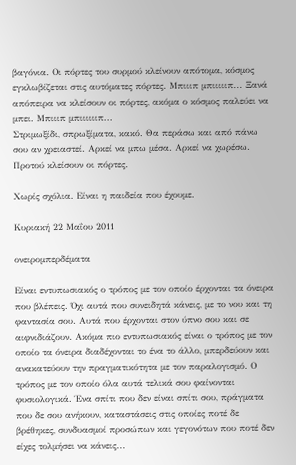βαγόνια. Οι πόρτες του συρμού κλείνουν απότομα, κόσμος εγκλωβίζεται στις αυτόματες πόρτες. Μπιιιπ μπιιιιιπ... Ξανά απόπειρα να κλείσουν οι πόρτες, ακόμα ο κόσμος παλεύει να μπει. Μπιιιπ μπιιιιιιπ...
Στριμωξίδι, σπρωξίματα, κακό. Θα περάσω και από πάνω σου αν χρειαστεί. Αρκεί να μπω μέσα. Αρκεί να χωρέσω. Προτού κλείσουν οι πόρτες.

Χωρίς σχόλια. Είναι η παιδεία που έχουμε.

Κυριακή 22 Μαΐου 2011

ονειρομπερδέματα

Είναι εντυπωσιακός ο τρόπος με τον οποίο έρχονται τα όνειρα που βλέπεις. Όχι αυτά που συνειδητά κάνεις, με το νου και τη φαντασία σου. Αυτά που έρχονται στον ύπνο σου και σε αιφνιδιάζουν. Ακόμα πιο εντυπωσιακός είναι ο τρόπος με τον οποίο τα όνειρα διαδέχονται το ένα το άλλο, μπερδεύουν και ανακατεύουν την πραγματικότητα με τον παραλογισμό. Ο τρόπος με τον οποίο όλα αυτά τελικά σου φαίνονται φυσιολογικά. Ένα σπίτι που δεν είναι σπίτι σου, πράγματα που δε σου ανήκουν, καταστάσεις στις οποίες ποτέ δε βρέθηκες, συνδυασμοί προσώπων και γεγονότων που ποτέ δεν είχες τολμήσει να κάνεις...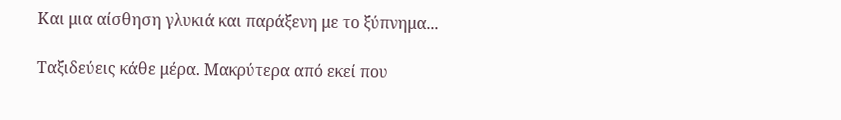Και μια αίσθηση γλυκιά και παράξενη με το ξύπνημα...

Ταξιδεύεις κάθε μέρα. Μακρύτερα από εκεί που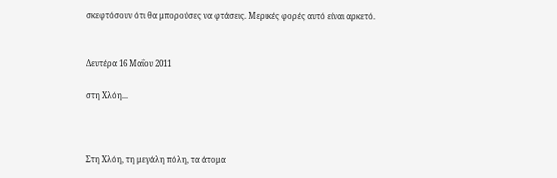σκεφτόσουν ότι θα μπορούσες να φτάσεις. Μερικές φορές αυτό είναι αρκετό.


Δευτέρα 16 Μαΐου 2011

στη Χλόη...



Στη Χλόη, τη μεγάλη πόλη, τα άτομα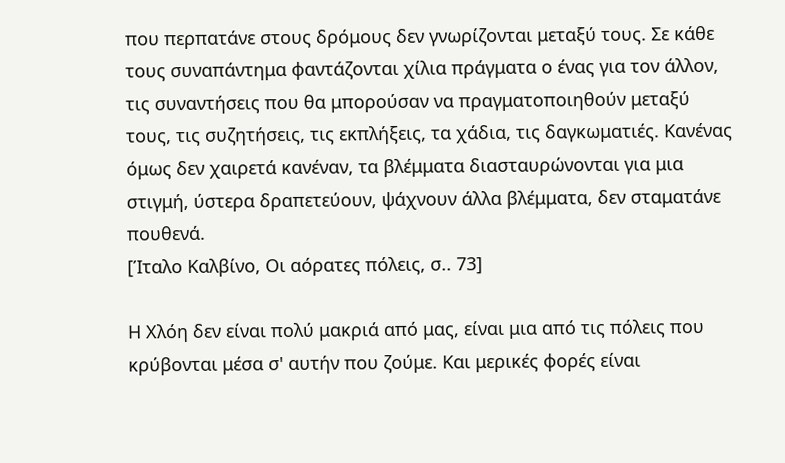που περπατάνε στους δρόμους δεν γνωρίζονται μεταξύ τους. Σε κάθε τους συναπάντημα φαντάζονται χίλια πράγματα ο ένας για τον άλλον, τις συναντήσεις που θα μπορούσαν να πραγματοποιηθούν μεταξύ τους, τις συζητήσεις, τις εκπλήξεις, τα χάδια, τις δαγκωματιές. Κανένας όμως δεν χαιρετά κανέναν, τα βλέμματα διασταυρώνονται για μια στιγμή, ύστερα δραπετεύουν, ψάχνουν άλλα βλέμματα, δεν σταματάνε πουθενά.
[Ίταλο Καλβίνο, Οι αόρατες πόλεις, σ.. 73]

Η Χλόη δεν είναι πολύ μακριά από μας, είναι μια από τις πόλεις που κρύβονται μέσα σ' αυτήν που ζούμε. Και μερικές φορές είναι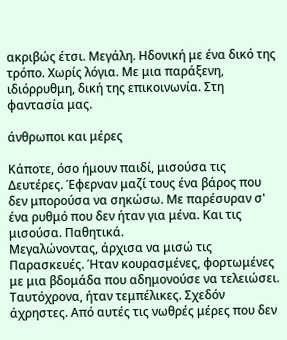ακριβώς έτσι. Μεγάλη. Ηδονική με ένα δικό της τρόπο. Χωρίς λόγια. Με μια παράξενη, ιδιόρρυθμη, δική της επικοινωνία. Στη φαντασία μας.

άνθρωποι και μέρες

Κάποτε, όσο ήμουν παιδί, μισούσα τις Δευτέρες. Έφερναν μαζί τους ένα βάρος που δεν μπορούσα να σηκώσω. Με παρέσυραν σ' ένα ρυθμό που δεν ήταν για μένα. Και τις μισούσα. Παθητικά.
Μεγαλώνοντας, άρχισα να μισώ τις Παρασκευές. Ήταν κουρασμένες, φορτωμένες με μια βδομάδα που αδημονούσε να τελειώσει. Ταυτόχρονα, ήταν τεμπέλικες. Σχεδόν άχρηστες. Από αυτές τις νωθρές μέρες που δεν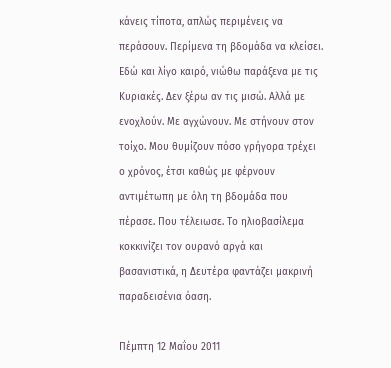κάνεις τίποτα, απλώς περιμένεις να περάσουν. Περίμενα τη βδομάδα να κλείσει.
Εδώ και λίγο καιρό, νιώθω παράξενα με τις Κυριακές. Δεν ξέρω αν τις μισώ. Αλλά με ενοχλούν. Με αγχώνουν. Με στήνουν στον τοίχο. Μου θυμίζουν πόσο γρήγορα τρέχει ο χρόνος, έτσι καθώς με φέρνουν αντιμέτωπη με όλη τη βδομάδα που πέρασε. Που τέλειωσε. Το ηλιοβασίλεμα κοκκινίζει τον ουρανό αργά και βασανιστικά, η Δευτέρα φαντάζει μακρινή παραδεισένια όαση.

Πέμπτη 12 Μαΐου 2011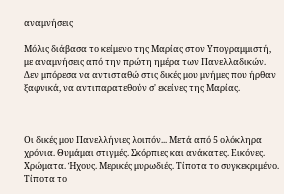αναμνήσεις

Μόλις διάβασα το κείμενο της Μαρίας στον Υπογραμμιστή, με αναμνήσεις από την πρώτη ημέρα των Πανελλαδικών. Δεν μπόρεσα να αντισταθώ στις δικές μου μνήμες που ήρθαν ξαφνικά, να αντιπαρατεθούν σ' εκείνες της Μαρίας.



Οι δικές μου Πανελλήνιες λοιπόν... Μετά από 5 ολόκληρα χρόνια. Θυμάμαι στιγμές. Σκόρπιες και ανάκατες. Εικόνες. Χρώματα. Ήχους. Μερικές μυρωδιές. Τίποτα το συγκεκριμένο. Τίποτα το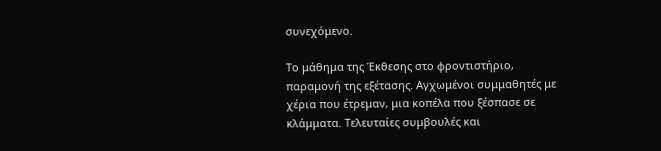συνεχόμενο.

Το μάθημα της Έκθεσης στο φροντιστήριο, παραμονή της εξέτασης. Αγχωμένοι συμμαθητές με χέρια που έτρεμαν, μια κοπέλα που ξέσπασε σε κλάμματα. Τελευταίες συμβουλές και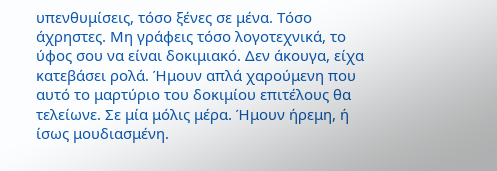υπενθυμίσεις, τόσο ξένες σε μένα. Τόσο άχρηστες. Μη γράφεις τόσο λογοτεχνικά, το ύφος σου να είναι δοκιμιακό. Δεν άκουγα, είχα κατεβάσει ρολά. Ήμουν απλά χαρούμενη που αυτό το μαρτύριο του δοκιμίου επιτέλους θα τελείωνε. Σε μία μόλις μέρα. Ήμουν ήρεμη, ή ίσως μουδιασμένη.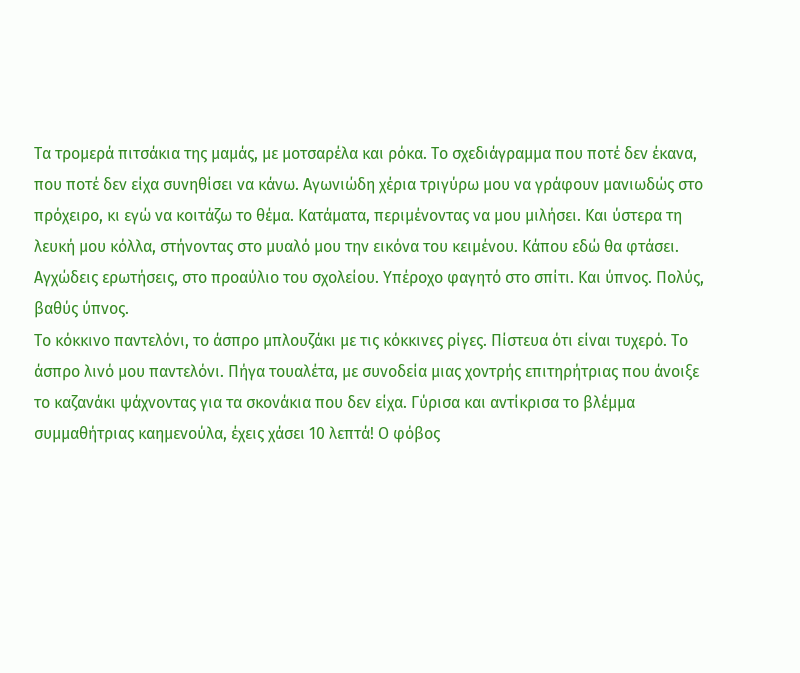Τα τρομερά πιτσάκια της μαμάς, με μοτσαρέλα και ρόκα. Το σχεδιάγραμμα που ποτέ δεν έκανα, που ποτέ δεν είχα συνηθίσει να κάνω. Αγωνιώδη χέρια τριγύρω μου να γράφουν μανιωδώς στο πρόχειρο, κι εγώ να κοιτάζω το θέμα. Κατάματα, περιμένοντας να μου μιλήσει. Και ύστερα τη λευκή μου κόλλα, στήνοντας στο μυαλό μου την εικόνα του κειμένου. Κάπου εδώ θα φτάσει. Αγχώδεις ερωτήσεις, στο προαύλιο του σχολείου. Υπέροχο φαγητό στο σπίτι. Και ύπνος. Πολύς, βαθύς ύπνος.
Το κόκκινο παντελόνι, το άσπρο μπλουζάκι με τις κόκκινες ρίγες. Πίστευα ότι είναι τυχερό. Το άσπρο λινό μου παντελόνι. Πήγα τουαλέτα, με συνοδεία μιας χοντρής επιτηρήτριας που άνοιξε το καζανάκι ψάχνοντας για τα σκονάκια που δεν είχα. Γύρισα και αντίκρισα το βλέμμα συμμαθήτριας καημενούλα, έχεις χάσει 10 λεπτά! Ο φόβος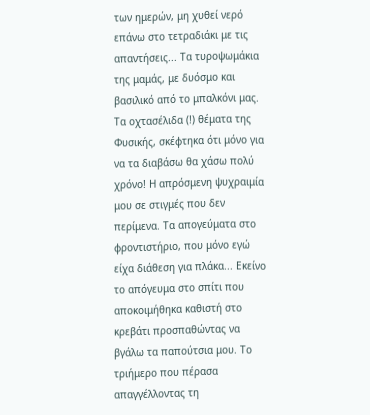των ημερών, μη χυθεί νερό επάνω στο τετραδιάκι με τις απαντήσεις... Τα τυροψωμάκια της μαμάς, με δυόσμο και βασιλικό από το μπαλκόνι μας. Τα οχτασέλιδα (!) θέματα της Φυσικής, σκέφτηκα ότι μόνο για να τα διαβάσω θα χάσω πολύ χρόνο! Η απρόσμενη ψυχραιμία μου σε στιγμές που δεν περίμενα. Τα απογεύματα στο φροντιστήριο, που μόνο εγώ είχα διάθεση για πλάκα... Εκείνο το απόγευμα στο σπίτι που αποκοιμήθηκα καθιστή στο κρεβάτι προσπαθώντας να βγάλω τα παπούτσια μου. Το τριήμερο που πέρασα απαγγέλλοντας τη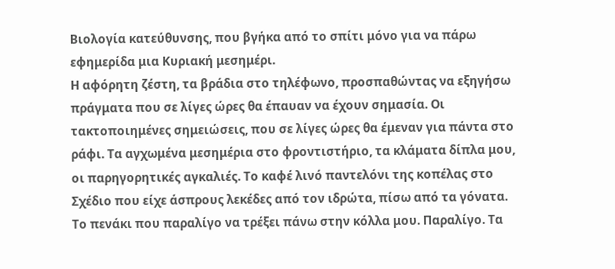Βιολογία κατεύθυνσης, που βγήκα από το σπίτι μόνο για να πάρω εφημερίδα μια Κυριακή μεσημέρι.
Η αφόρητη ζέστη, τα βράδια στο τηλέφωνο, προσπαθώντας να εξηγήσω πράγματα που σε λίγες ώρες θα έπαυαν να έχουν σημασία. Οι τακτοποιημένες σημειώσεις, που σε λίγες ώρες θα έμεναν για πάντα στο ράφι. Τα αγχωμένα μεσημέρια στο φροντιστήριο, τα κλάματα δίπλα μου, οι παρηγορητικές αγκαλιές. Το καφέ λινό παντελόνι της κοπέλας στο Σχέδιο που είχε άσπρους λεκέδες από τον ιδρώτα, πίσω από τα γόνατα. Το πενάκι που παραλίγο να τρέξει πάνω στην κόλλα μου. Παραλίγο. Τα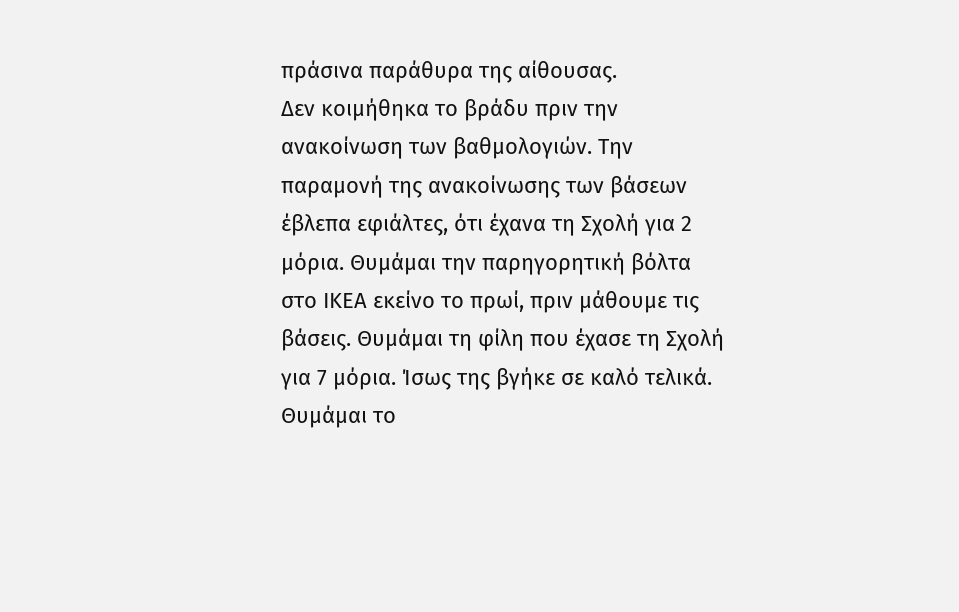πράσινα παράθυρα της αίθουσας.
Δεν κοιμήθηκα το βράδυ πριν την ανακοίνωση των βαθμολογιών. Την παραμονή της ανακοίνωσης των βάσεων έβλεπα εφιάλτες, ότι έχανα τη Σχολή για 2 μόρια. Θυμάμαι την παρηγορητική βόλτα στο ΙΚΕΑ εκείνο το πρωί, πριν μάθουμε τις βάσεις. Θυμάμαι τη φίλη που έχασε τη Σχολή για 7 μόρια. Ίσως της βγήκε σε καλό τελικά. Θυμάμαι το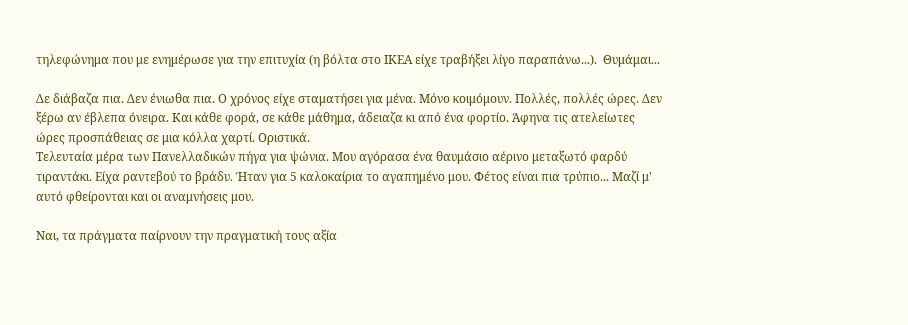τηλεφώνημα που με ενημέρωσε για την επιτυχία (η βόλτα στο ΙΚΕΑ είχε τραβήξει λίγο παραπάνω...).  Θυμάμαι...

Δε διάβαζα πια. Δεν ένιωθα πια. Ο χρόνος είχε σταματήσει για μένα. Μόνο κοιμόμουν. Πολλές, πολλές ώρες. Δεν ξέρω αν έβλεπα όνειρα. Και κάθε φορά, σε κάθε μάθημα, άδειαζα κι από ένα φορτίο. Άφηνα τις ατελείωτες ώρες προσπάθειας σε μια κόλλα χαρτί. Οριστικά.
Τελευταία μέρα των Πανελλαδικών πήγα για ψώνια. Μου αγόρασα ένα θαυμάσιο αέρινο μεταξωτό φαρδύ τιραντάκι. Είχα ραντεβού το βράδυ. Ήταν για 5 καλοκαίρια το αγαπημένο μου. Φέτος είναι πια τρύπιο... Μαζί μ' αυτό φθείρονται και οι αναμνήσεις μου.

Ναι, τα πράγματα παίρνουν την πραγματική τους αξία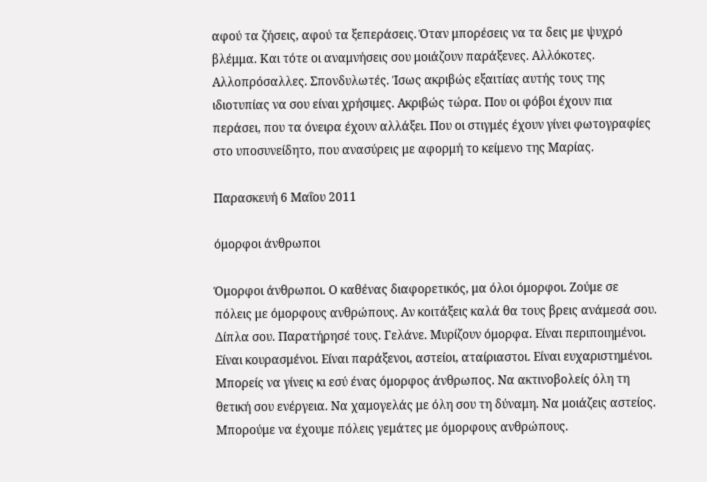αφού τα ζήσεις, αφού τα ξεπεράσεις. Όταν μπορέσεις να τα δεις με ψυχρό βλέμμα. Και τότε οι αναμνήσεις σου μοιάζουν παράξενες. Αλλόκοτες. Αλλοπρόσαλλες. Σπονδυλωτές. Ίσως ακριβώς εξαιτίας αυτής τους της ιδιοτυπίας να σου είναι χρήσιμες. Ακριβώς τώρα. Που οι φόβοι έχουν πια περάσει, που τα όνειρα έχουν αλλάξει. Που οι στιγμές έχουν γίνει φωτογραφίες στο υποσυνείδητο, που ανασύρεις με αφορμή το κείμενο της Μαρίας.

Παρασκευή 6 Μαΐου 2011

όμορφοι άνθρωποι

Όμορφοι άνθρωποι. Ο καθένας διαφορετικός, μα όλοι όμορφοι. Ζούμε σε πόλεις με όμορφους ανθρώπους. Αν κοιτάξεις καλά θα τους βρεις ανάμεσά σου. Δίπλα σου. Παρατήρησέ τους. Γελάνε. Μυρίζουν όμορφα. Είναι περιποιημένοι. Είναι κουρασμένοι. Είναι παράξενοι, αστείοι, αταίριαστοι. Είναι ευχαριστημένοι. Μπορείς να γίνεις κι εσύ ένας όμορφος άνθρωπος. Να ακτινοβολείς όλη τη θετική σου ενέργεια. Να χαμογελάς με όλη σου τη δύναμη. Να μοιάζεις αστείος. Μπορούμε να έχουμε πόλεις γεμάτες με όμορφους ανθρώπους.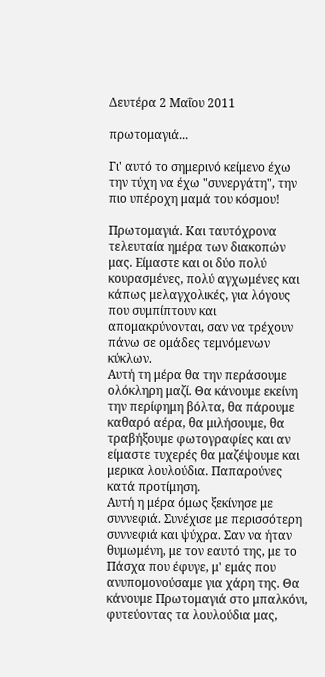Δευτέρα 2 Μαΐου 2011

πρωτομαγιά...

Γι' αυτό το σημερινό κείμενο έχω την τύχη να έχω "συνεργάτη", την πιο υπέροχη μαμά του κόσμου!

Πρωτομαγιά. Και ταυτόχρονα τελευταία ημέρα των διακοπών μας. Είμαστε και οι δύο πολύ κουρασμένες, πολύ αγχωμένες και κάπως μελαγχολικές, για λόγους που συμπίπτουν και απομακρύνονται, σαν να τρέχουν πάνω σε ομάδες τεμνόμενων κύκλων.
Αυτή τη μέρα θα την περάσουμε ολόκληρη μαζί. Θα κάνουμε εκείνη την περίφημη βόλτα, θα πάρουμε καθαρό αέρα, θα μιλήσουμε, θα τραβήξουμε φωτογραφίες και αν είμαστε τυχερές θα μαζέψουμε και μερικα λουλούδια. Παπαρούνες κατά προτίμηση.
Αυτή η μέρα όμως ξεκίνησε με συννεφιά. Συνέχισε με περισσότερη συννεφιά και ψύχρα. Σαν να ήταν θυμωμένη, με τον εαυτό της, με το Πάσχα που έφυγε, μ' εμάς που ανυπομονούσαμε για χάρη της. Θα κάνουμε Πρωτομαγιά στο μπαλκόνι, φυτεύοντας τα λουλούδια μας,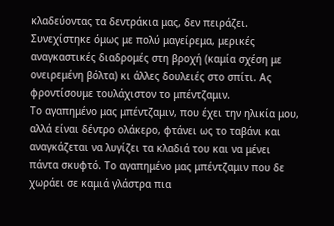κλαδεύοντας τα δεντράκια μας, δεν πειράζει.
Συνεχίστηκε όμως με πολύ μαγείρεμα, μερικές αναγκαστικές διαδρομές στη βροχή (καμία σχέση με ονειρεμένη βόλτα) κι άλλες δουλειές στο σπίτι. Ας φροντίσουμε τουλάχιστον το μπέντζαμιν.
Το αγαπημένο μας μπέντζαμιν, που έχει την ηλικία μου, αλλά είναι δέντρο ολάκερο, φτάνει ως το ταβάνι και αναγκάζεται να λυγίζει τα κλαδιά του και να μένει πάντα σκυφτό. Το αγαπημένο μας μπέντζαμιν που δε χωράει σε καμιά γλάστρα πια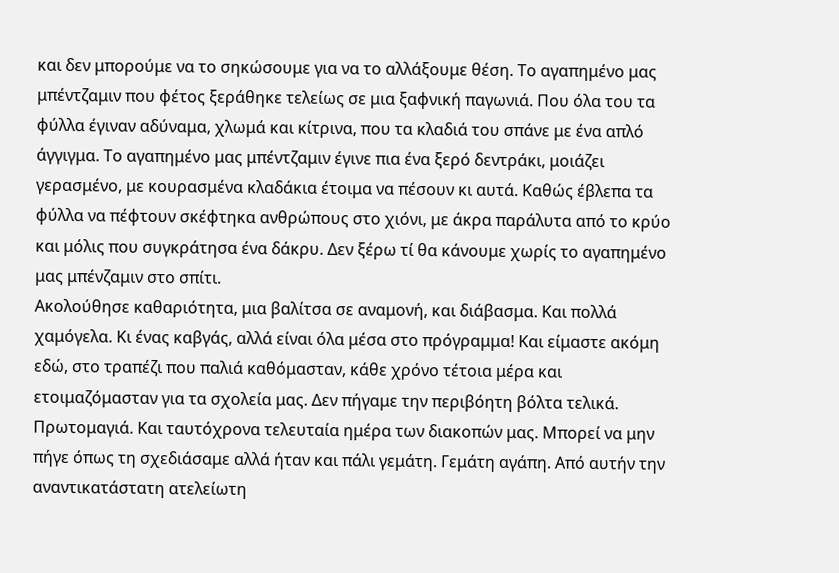και δεν μπορούμε να το σηκώσουμε για να το αλλάξουμε θέση. Το αγαπημένο μας μπέντζαμιν που φέτος ξεράθηκε τελείως σε μια ξαφνική παγωνιά. Που όλα του τα φύλλα έγιναν αδύναμα, χλωμά και κίτρινα, που τα κλαδιά του σπάνε με ένα απλό άγγιγμα. Το αγαπημένο μας μπέντζαμιν έγινε πια ένα ξερό δεντράκι, μοιάζει γερασμένο, με κουρασμένα κλαδάκια έτοιμα να πέσουν κι αυτά. Καθώς έβλεπα τα φύλλα να πέφτουν σκέφτηκα ανθρώπους στο χιόνι, με άκρα παράλυτα από το κρύο και μόλις που συγκράτησα ένα δάκρυ. Δεν ξέρω τί θα κάνουμε χωρίς το αγαπημένο μας μπένζαμιν στο σπίτι.
Ακολούθησε καθαριότητα, μια βαλίτσα σε αναμονή, και διάβασμα. Και πολλά χαμόγελα. Κι ένας καβγάς, αλλά είναι όλα μέσα στο πρόγραμμα! Και είμαστε ακόμη εδώ, στο τραπέζι που παλιά καθόμασταν, κάθε χρόνο τέτοια μέρα και ετοιμαζόμασταν για τα σχολεία μας. Δεν πήγαμε την περιβόητη βόλτα τελικά.
Πρωτομαγιά. Και ταυτόχρονα τελευταία ημέρα των διακοπών μας. Μπορεί να μην πήγε όπως τη σχεδιάσαμε αλλά ήταν και πάλι γεμάτη. Γεμάτη αγάπη. Από αυτήν την αναντικατάστατη ατελείωτη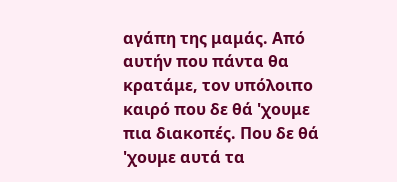αγάπη της μαμάς. Από αυτήν που πάντα θα κρατάμε, τον υπόλοιπο καιρό που δε θά 'χουμε πια διακοπές. Που δε θά 'χουμε αυτά τα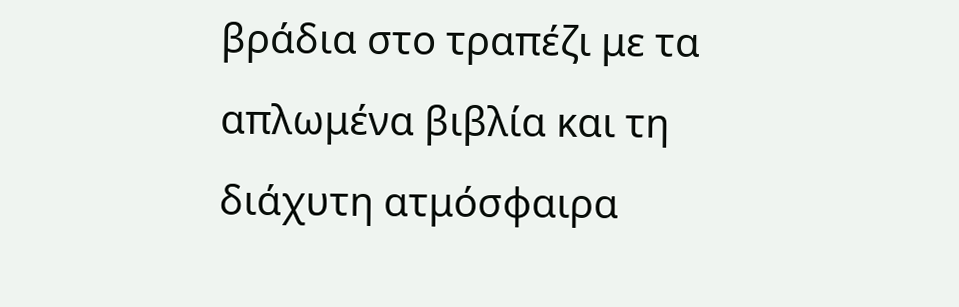βράδια στο τραπέζι με τα απλωμένα βιβλία και τη διάχυτη ατμόσφαιρα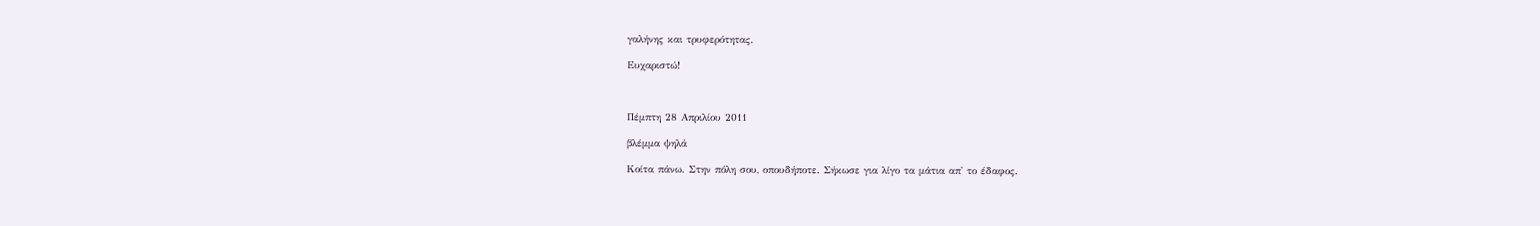γαλήνης και τρυφερότητας.

Ευχαριστώ!



Πέμπτη 28 Απριλίου 2011

βλέμμα ψηλά

Κοίτα πάνω. Στην πόλη σου, οπουδήποτε. Σήκωσε για λίγο τα μάτια απ' το έδαφος.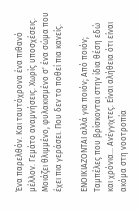Ένα παρελθόν. Και ταυτόχρονα ένα πιθανό μέλλον. Γεμάτο αναμνήσεις. Χωρίς υποσχέσεις. Μοιάζει θλιμμένο, φυλακισμένο σ' ένα σώμα που έχει πια γεράσει. Που δεν το ποθεί πια κανείς.

ΕΝΟΙΚΙΑΖΟΝΤΑΙ αλλά για ποιόν; Από ποιόν; Ταμπέλες που βρίσκονται στην ίδια θέση εδώ και χρόνια... Ανέγγιχτες. Είναι αλήθεια ότι είναι ακόμα στη νοοτροπία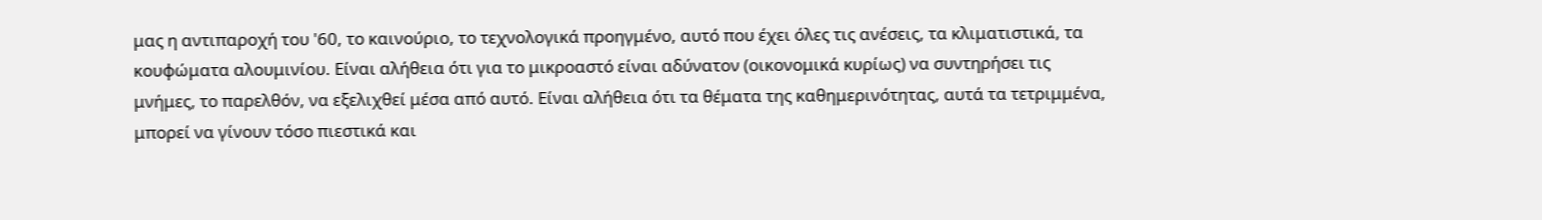μας η αντιπαροχή του '60, το καινούριο, το τεχνολογικά προηγμένο, αυτό που έχει όλες τις ανέσεις, τα κλιματιστικά, τα κουφώματα αλουμινίου. Είναι αλήθεια ότι για το μικροαστό είναι αδύνατον (οικονομικά κυρίως) να συντηρήσει τις μνήμες, το παρελθόν, να εξελιχθεί μέσα από αυτό. Είναι αλήθεια ότι τα θέματα της καθημερινότητας, αυτά τα τετριμμένα, μπορεί να γίνουν τόσο πιεστικά και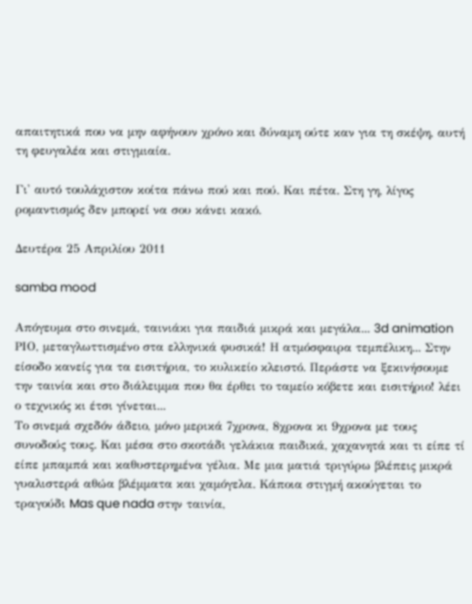απαιτητικά που να μην αφήνουν χρόνο και δύναμη ούτε καν για τη σκέψη, αυτή τη φευγαλέα και στιγμιαία.

Γι' αυτό τουλάχιστον κοίτα πάνω πού και πού. Και πέτα. Στη γη, λίγος ρομαντισμός δεν μπορεί να σου κάνει κακό.

Δευτέρα 25 Απριλίου 2011

samba mood

Απόγευμα στο σινεμά, ταινιάκι για παιδιά μικρά και μεγάλα... 3d animation ΡΙΟ, μεταγλωττισμένο στα ελληνικά φυσικά! Η ατμόσφαιρα τεμπέλικη... Στην είσοδο κανείς για τα εισιτήρια, το κυλικείο κλειστό. Περάστε να ξεκινήσουμε την ταινία και στο διάλειμμα που θα έρθει το ταμείο κόβετε και εισιτήριο! λέει ο τεχνικός κι έτσι γίνεται...
Το σινεμά σχεδόν άδειο, μόνο μερικά 7χρονα, 8χρονα κι 9χρονα με τους συνοδούς τους. Και μέσα στο σκοτάδι γελάκια παιδικά, χαχανητά και τι είπε τί είπε μπαμπά και καθυστερημένα γέλια. Με μια ματιά τριγύρω βλέπεις μικρά γυαλιστερά αθώα βλέμματα και χαμόγελα. Κάποια στιγμή ακούγεται το τραγούδι Mas que nada στην ταινία,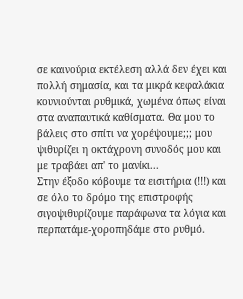σε καινούρια εκτέλεση αλλά δεν έχει και πολλή σημασία, και τα μικρά κεφαλάκια κουνιούνται ρυθμικά, χωμένα όπως είναι στα αναπαυτικά καθίσματα. Θα μου το βάλεις στο σπίτι να χορέψουμε;;; μου ψιθυρίζει η οκτάχρονη συνοδός μου και με τραβάει απ' το μανίκι...
Στην έξοδο κόβουμε τα εισιτήρια (!!!) και σε όλο το δρόμο της επιστροφής σιγοψιθυρίζουμε παράφωνα τα λόγια και περπατάμε-χοροπηδάμε στο ρυθμό.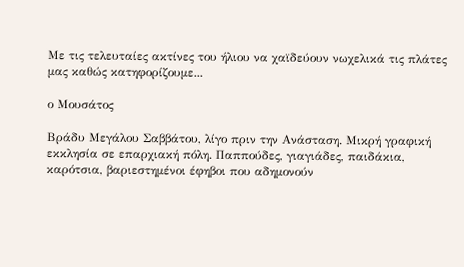Με τις τελευταίες ακτίνες του ήλιου να χαϊδεύουν νωχελικά τις πλάτες μας καθώς κατηφορίζουμε...

ο Μουσάτος

Βράδυ Μεγάλου Σαββάτου, λίγο πριν την Ανάσταση. Μικρή γραφική εκκλησία σε επαρχιακή πόλη. Παππούδες, γιαγιάδες, παιδάκια, καρότσια, βαριεστημένοι έφηβοι που αδημονούν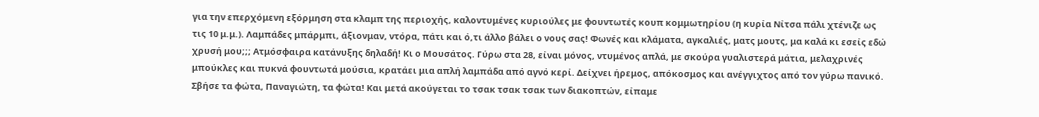για την επερχόμενη εξόρμηση στα κλαμπ της περιοχής, καλοντυμένες κυριούλες με φουντωτές κουπ κομμωτηρίου (η κυρία Νίτσα πάλι χτένιζε ως τις 10 μ.μ.). Λαμπάδες μπάρμπι, άξιονμαν, ντόρα, πάτι και ό,τι άλλο βάλει ο νους σας! Φωνές και κλάματα, αγκαλιές, ματς μουτς, μα καλά κι εσείς εδώ χρυσή μου;;; Ατμόσφαιρα κατάνυξης δηλαδή! Κι ο Μουσάτος. Γύρω στα 28, είναι μόνος, ντυμένος απλά, με σκούρα γυαλιστερά μάτια, μελαχρινές μπούκλες και πυκνά φουντωτά μούσια, κρατάει μια απλή λαμπάδα από αγνό κερί. Δείχνει ήρεμος, απόκοσμος και ανέγγιχτος από τον γύρω πανικό.
Σβήσε τα φώτα, Παναγιώτη, τα φώτα! Και μετά ακούγεται το τσακ τσακ τσακ των διακοπτών, είπαμε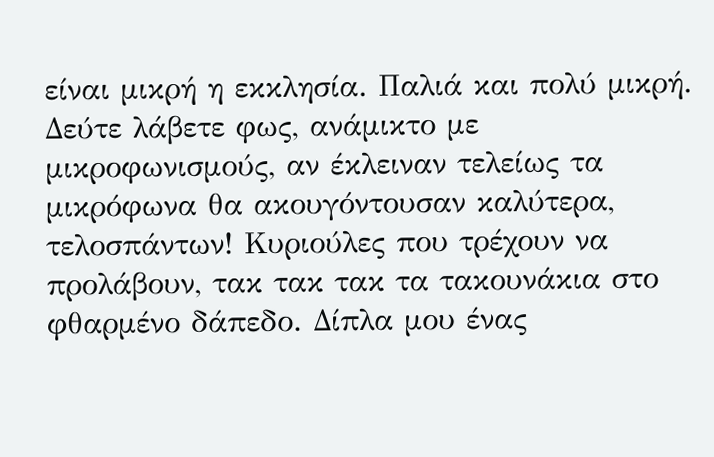είναι μικρή η εκκλησία. Παλιά και πολύ μικρή. Δεύτε λάβετε φως, ανάμικτο με μικροφωνισμούς, αν έκλειναν τελείως τα μικρόφωνα θα ακουγόντουσαν καλύτερα, τελοσπάντων! Κυριούλες που τρέχουν να προλάβουν, τακ τακ τακ τα τακουνάκια στο φθαρμένο δάπεδο. Δίπλα μου ένας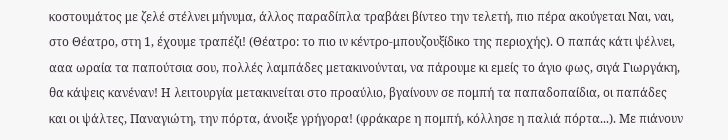κοστουμάτος με ζελέ στέλνει μήνυμα, άλλος παραδίπλα τραβάει βίντεο την τελετή, πιο πέρα ακούγεται Ναι, ναι, στο Θέατρο, στη 1, έχουμε τραπέζι! (Θέατρο: το πιο ιν κέντρο-μπουζουξίδικο της περιοχής). Ο παπάς κάτι ψέλνει, ααα ωραία τα παπούτσια σου, πολλές λαμπάδες μετακινούνται, να πάρουμε κι εμείς το άγιο φως, σιγά Γιωργάκη, θα κάψεις κανέναν! Η λειτουργία μετακινείται στο προαύλιο, βγαίνουν σε πομπή τα παπαδοπαίδια, οι παπάδες και οι ψάλτες, Παναγιώτη, την πόρτα, άνοιξε γρήγορα! (φράκαρε η πομπή, κόλλησε η παλιά πόρτα...). Με πιάνουν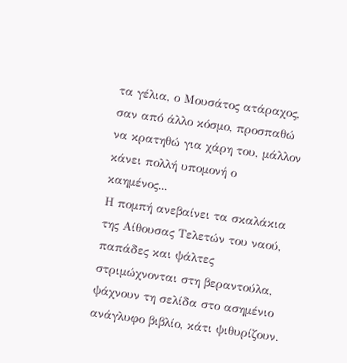τα γέλια, ο Μουσάτος ατάραχος, σαν από άλλο κόσμο, προσπαθώ να κρατηθώ για χάρη του, μάλλον κάνει πολλή υπομονή ο καημένος...
Η πομπή ανεβαίνει τα σκαλάκια της Αίθουσας Τελετών του ναού, παπάδες και ψάλτες στριμώχνονται στη βεραντούλα, ψάχνουν τη σελίδα στο ασημένιο ανάγλυφο βιβλίο, κάτι ψιθυρίζουν.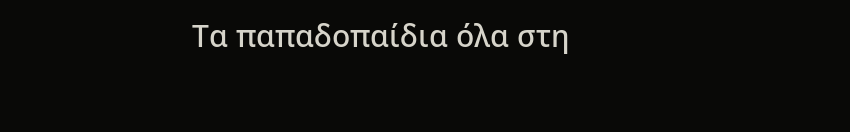Τα παπαδοπαίδια όλα στη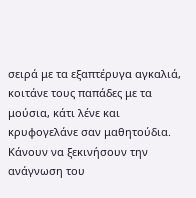σειρά με τα εξαπτέρυγα αγκαλιά, κοιτάνε τους παπάδες με τα μούσια, κάτι λένε και κρυφογελάνε σαν μαθητούδια. Κάνουν να ξεκινήσουν την ανάγνωση του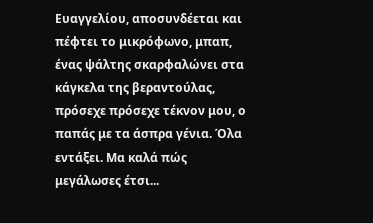Ευαγγελίου, αποσυνδέεται και πέφτει το μικρόφωνο, μπαπ, ένας ψάλτης σκαρφαλώνει στα κάγκελα της βεραντούλας, πρόσεχε πρόσεχε τέκνον μου, ο παπάς με τα άσπρα γένια. Όλα εντάξει. Μα καλά πώς μεγάλωσες έτσι...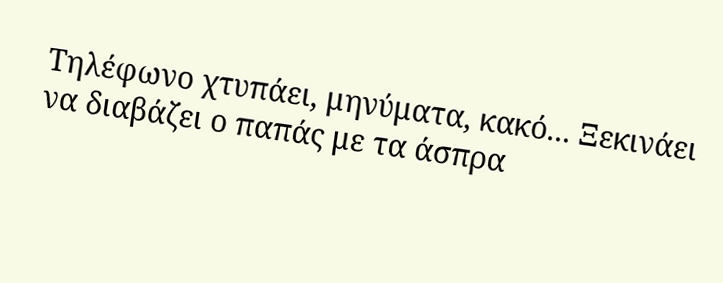Τηλέφωνο χτυπάει, μηνύματα, κακό... Ξεκινάει να διαβάζει ο παπάς με τα άσπρα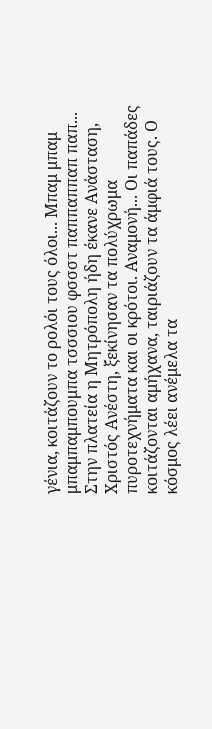γένια, κοιτάζουν το ρολόι τους όλοι... Μπαμ μπαμ μπαμπαμπουμπα τσσσιου φσσστ παππαππαπ παπ... Στην πλατεία η Μητρόπολη ήδη έκανε Ανάσταση, Χριστός Ανέστη, ξεκίνησαν τα πολύχρωμα πυροτεχνήματα και οι κρότοι. Αναμονή... Οι παπάδες κοιτάζονται αμήχανα, ταιριάζουν τα άμφιά τους. Ο κόσμος λέει ανέμελα τα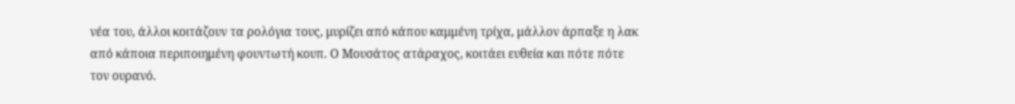νέα του, άλλοι κοιτάζουν τα ρολόγια τους, μυρίζει από κάπου καμμένη τρίχα, μάλλον άρπαξε η λακ από κάποια περιποιημένη φουντωτή κουπ. Ο Μουσάτος ατάραχος, κοιτάει ευθεία και πότε πότε τον ουρανό.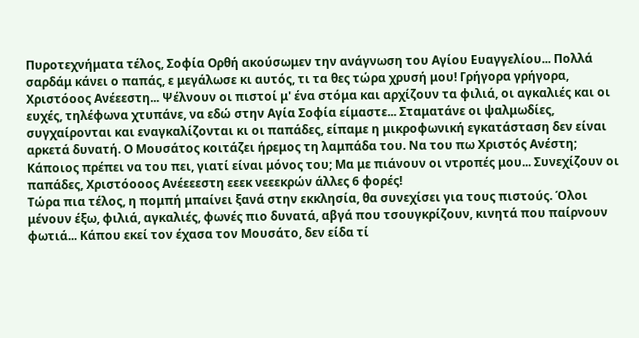Πυροτεχνήματα τέλος, Σοφία Ορθή ακούσωμεν την ανάγνωση του Αγίου Ευαγγελίου... Πολλά σαρδάμ κάνει ο παπάς, ε μεγάλωσε κι αυτός, τι τα θες τώρα χρυσή μου! Γρήγορα γρήγορα, Χριστόοος Ανέεεστη... Ψέλνουν οι πιστοί μ' ένα στόμα και αρχίζουν τα φιλιά, οι αγκαλιές και οι ευχές, τηλέφωνα χτυπάνε, να εδώ στην Αγία Σοφία είμαστε... Σταματάνε οι ψαλμωδίες, συγχαίρονται και εναγκαλίζονται κι οι παπάδες, είπαμε η μικροφωνική εγκατάσταση δεν είναι αρκετά δυνατή. Ο Μουσάτος κοιτάζει ήρεμος τη λαμπάδα του. Να του πω Χριστός Ανέστη; Κάποιος πρέπει να του πει, γιατί είναι μόνος του; Μα με πιάνουν οι ντροπές μου... Συνεχίζουν οι παπάδες, Χριστόοοος Ανέεεεστη εεεκ νεεεκρών άλλες 6 φορές!
Τώρα πια τέλος, η πομπή μπαίνει ξανά στην εκκλησία, θα συνεχίσει για τους πιστούς. Όλοι μένουν έξω, φιλιά, αγκαλιές, φωνές πιο δυνατά, αβγά που τσουγκρίζουν, κινητά που παίρνουν φωτιά... Κάπου εκεί τον έχασα τον Μουσάτο, δεν είδα τί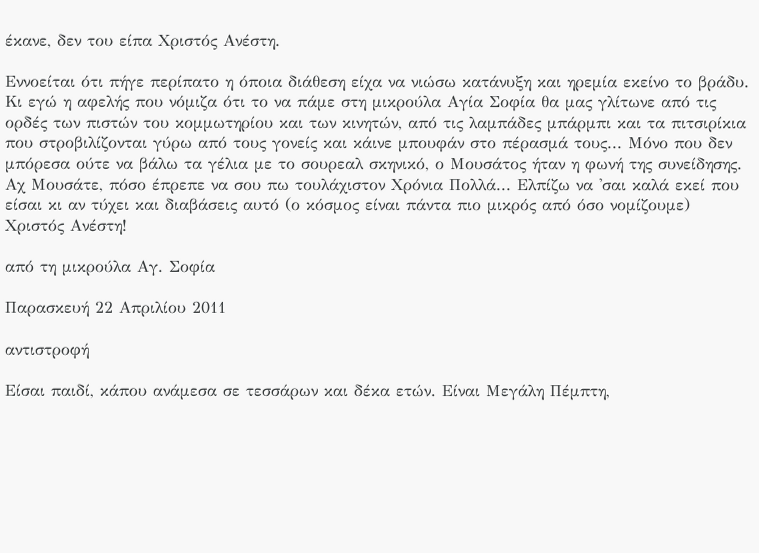έκανε, δεν του είπα Χριστός Ανέστη.

Εννοείται ότι πήγε περίπατο η όποια διάθεση είχα να νιώσω κατάνυξη και ηρεμία εκείνο το βράδυ. Κι εγώ η αφελής που νόμιζα ότι το να πάμε στη μικρούλα Αγία Σοφία θα μας γλίτωνε από τις ορδές των πιστών του κομμωτηρίου και των κινητών, από τις λαμπάδες μπάρμπι και τα πιτσιρίκια που στροβιλίζονται γύρω από τους γονείς και κάινε μπουφάν στο πέρασμά τους... Μόνο που δεν μπόρεσα ούτε να βάλω τα γέλια με το σουρεαλ σκηνικό, ο Μουσάτος ήταν η φωνή της συνείδησης.
Αχ Μουσάτε, πόσο έπρεπε να σου πω τουλάχιστον Χρόνια Πολλά... Ελπίζω να 'σαι καλά εκεί που είσαι κι αν τύχει και διαβάσεις αυτό (ο κόσμος είναι πάντα πιο μικρός από όσο νομίζουμε) Χριστός Ανέστη!

από τη μικρούλα Αγ. Σοφία

Παρασκευή 22 Απριλίου 2011

αντιστροφή

Είσαι παιδί, κάπου ανάμεσα σε τεσσάρων και δέκα ετών. Είναι Μεγάλη Πέμπτη,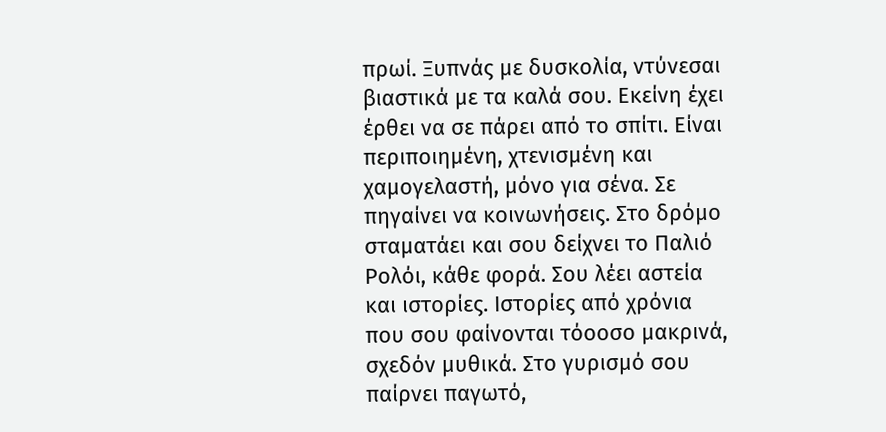πρωί. Ξυπνάς με δυσκολία, ντύνεσαι βιαστικά με τα καλά σου. Εκείνη έχει έρθει να σε πάρει από το σπίτι. Είναι περιποιημένη, χτενισμένη και χαμογελαστή, μόνο για σένα. Σε πηγαίνει να κοινωνήσεις. Στο δρόμο σταματάει και σου δείχνει το Παλιό Ρολόι, κάθε φορά. Σου λέει αστεία και ιστορίες. Ιστορίες από χρόνια που σου φαίνονται τόοοσο μακρινά, σχεδόν μυθικά. Στο γυρισμό σου παίρνει παγωτό,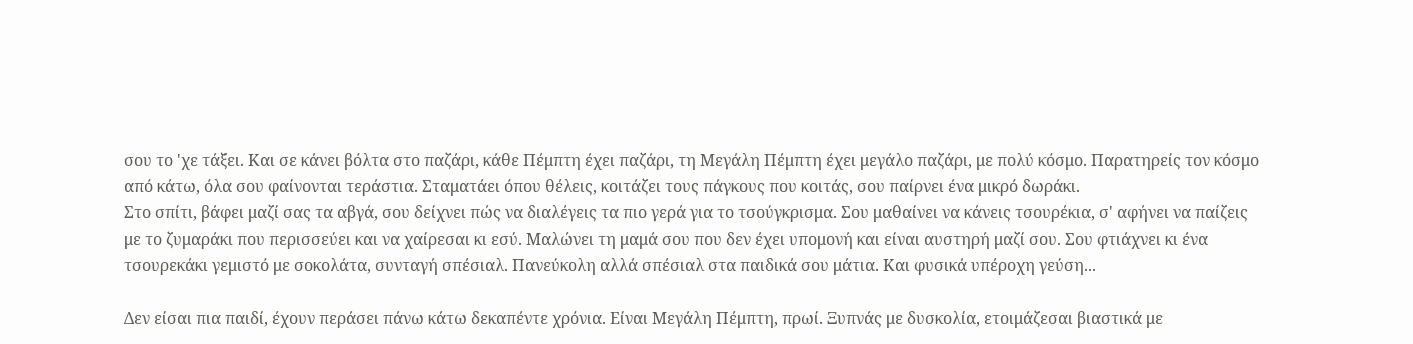σου το 'χε τάξει. Και σε κάνει βόλτα στο παζάρι, κάθε Πέμπτη έχει παζάρι, τη Μεγάλη Πέμπτη έχει μεγάλο παζάρι, με πολύ κόσμο. Παρατηρείς τον κόσμο από κάτω, όλα σου φαίνονται τεράστια. Σταματάει όπου θέλεις, κοιτάζει τους πάγκους που κοιτάς, σου παίρνει ένα μικρό δωράκι.
Στο σπίτι, βάφει μαζί σας τα αβγά, σου δείχνει πώς να διαλέγεις τα πιο γερά για το τσούγκρισμα. Σου μαθαίνει να κάνεις τσουρέκια, σ' αφήνει να παίζεις με το ζυμαράκι που περισσεύει και να χαίρεσαι κι εσύ. Μαλώνει τη μαμά σου που δεν έχει υπομονή και είναι αυστηρή μαζί σου. Σου φτιάχνει κι ένα τσουρεκάκι γεμιστό με σοκολάτα, συνταγή σπέσιαλ. Πανεύκολη αλλά σπέσιαλ στα παιδικά σου μάτια. Και φυσικά υπέροχη γεύση...

Δεν είσαι πια παιδί, έχουν περάσει πάνω κάτω δεκαπέντε χρόνια. Είναι Μεγάλη Πέμπτη, πρωί. Ξυπνάς με δυσκολία, ετοιμάζεσαι βιαστικά με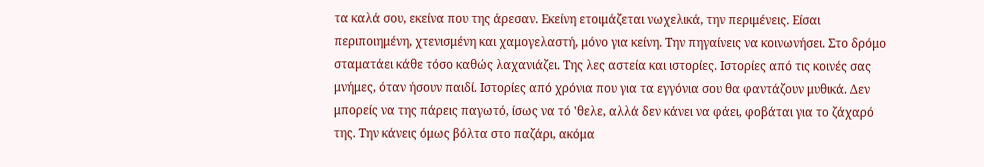τα καλά σου, εκείνα που της άρεσαν. Εκείνη ετοιμάζεται νωχελικά, την περιμένεις. Είσαι περιποιημένη, χτενισμένη και χαμογελαστή, μόνο για κείνη. Την πηγαίνεις να κοινωνήσει. Στο δρόμο σταματάει κάθε τόσο καθώς λαχανιάζει. Της λες αστεία και ιστορίες. Ιστορίες από τις κοινές σας μνήμες, όταν ήσουν παιδί. Ιστορίες από χρόνια που για τα εγγόνια σου θα φαντάζουν μυθικά. Δεν μπορείς να της πάρεις παγωτό, ίσως να τό 'θελε, αλλά δεν κάνει να φάει, φοβάται για το ζάχαρό της. Την κάνεις όμως βόλτα στο παζάρι, ακόμα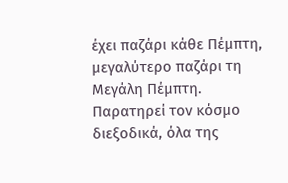έχει παζάρι κάθε Πέμπτη, μεγαλύτερο παζάρι τη Μεγάλη Πέμπτη. Παρατηρεί τον κόσμο διεξοδικά, όλα της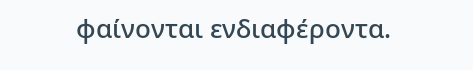φαίνονται ενδιαφέροντα.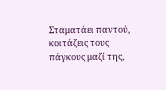Σταματάει παντού, κοιτάζεις τους πάγκους μαζί της,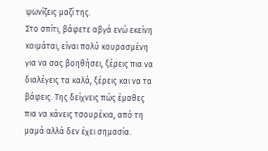ψωνίζεις μαζί της.
Στο σπίτι, βάφετε αβγά ενώ εκείνη κοιμάται, είναι πολύ κουρασμένη για να σας βοηθήσει, ξέρεις πια να διαλέγεις τα καλά, ξέρεις και να τα βάφεις. Της δείχνεις πώς έμαθες πια να κάνεις τσουρέκια, από τη μαμά αλλά δεν έχει σημασία.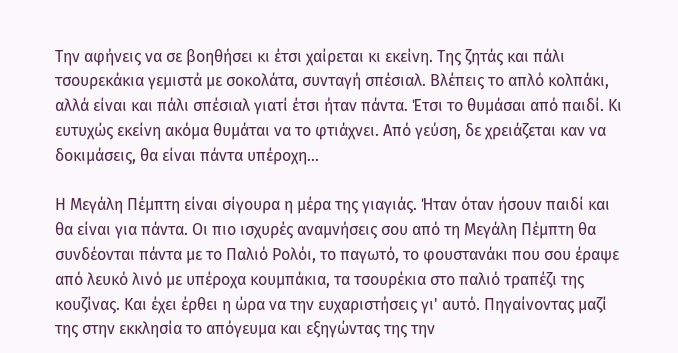Την αφήνεις να σε βοηθήσει κι έτσι χαίρεται κι εκείνη. Της ζητάς και πάλι τσουρεκάκια γεμιστά με σοκολάτα, συνταγή σπέσιαλ. Βλέπεις το απλό κολπάκι, αλλά είναι και πάλι σπέσιαλ γιατί έτσι ήταν πάντα. Έτσι το θυμάσαι από παιδί. Κι ευτυχώς εκείνη ακόμα θυμάται να το φτιάχνει. Από γεύση, δε χρειάζεται καν να δοκιμάσεις, θα είναι πάντα υπέροχη...

Η Μεγάλη Πέμπτη είναι σίγουρα η μέρα της γιαγιάς. Ήταν όταν ήσουν παιδί και θα είναι για πάντα. Οι πιο ισχυρές αναμνήσεις σου από τη Μεγάλη Πέμπτη θα συνδέονται πάντα με το Παλιό Ρολόι, το παγωτό, το φουστανάκι που σου έραψε από λευκό λινό με υπέροχα κουμπάκια, τα τσουρέκια στο παλιό τραπέζι της κουζίνας. Και έχει έρθει η ώρα να την ευχαριστήσεις γι' αυτό. Πηγαίνοντας μαζί της στην εκκλησία το απόγευμα και εξηγώντας της την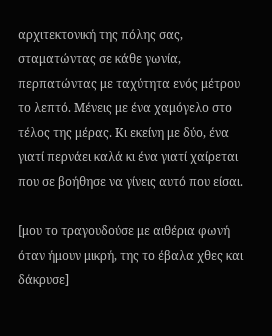αρχιτεκτονική της πόλης σας, σταματώντας σε κάθε γωνία, περπατώντας με ταχύτητα ενός μέτρου το λεπτό. Μένεις με ένα χαμόγελο στο τέλος της μέρας. Κι εκείνη με δύο, ένα γιατί περνάει καλά κι ένα γιατί χαίρεται που σε βοήθησε να γίνεις αυτό που είσαι.

[μου το τραγουδούσε με αιθέρια φωνή όταν ήμουν μικρή, της το έβαλα χθες και δάκρυσε]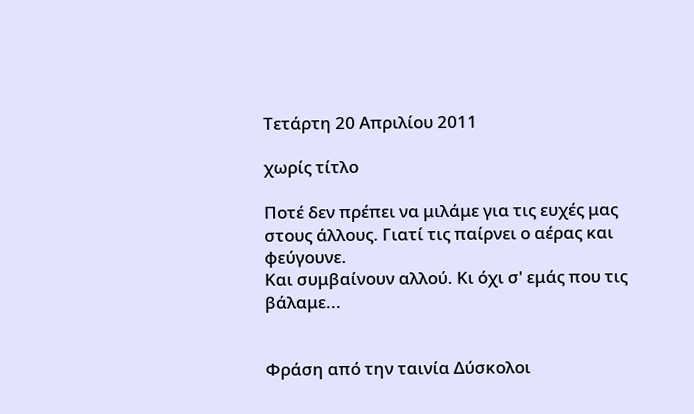Τετάρτη 20 Απριλίου 2011

χωρίς τίτλο

Ποτέ δεν πρέπει να μιλάμε για τις ευχές μας στους άλλους. Γιατί τις παίρνει ο αέρας και φεύγουνε.
Και συμβαίνουν αλλού. Κι όχι σ' εμάς που τις βάλαμε...


Φράση από την ταινία Δύσκολοι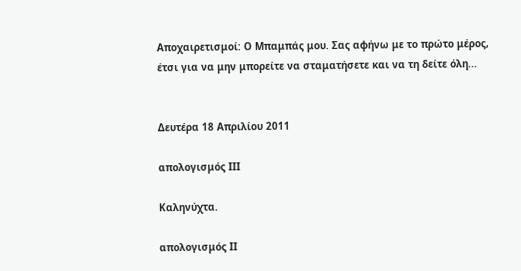Αποχαιρετισμοί: Ο Μπαμπάς μου. Σας αφήνω με το πρώτο μέρος, έτσι για να μην μπορείτε να σταματήσετε και να τη δείτε όλη...


Δευτέρα 18 Απριλίου 2011

απολογισμός ΙΙΙ

Καληνύχτα.

απολογισμός ΙΙ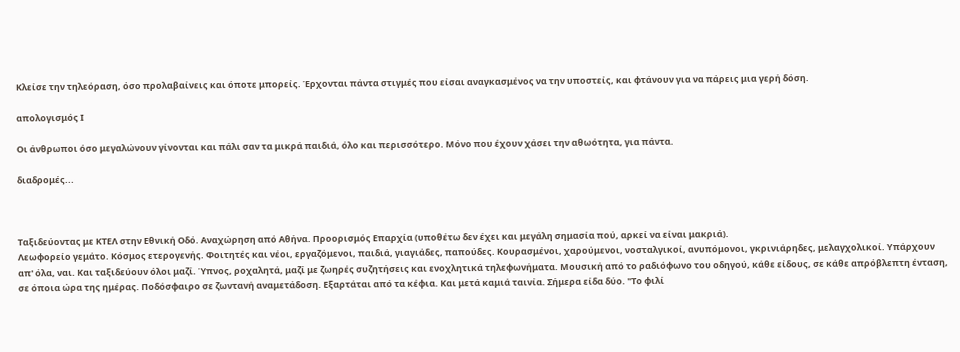Κλείσε την τηλεόραση, όσο προλαβαίνεις και όποτε μπορείς. Έρχονται πάντα στιγμές που είσαι αναγκασμένος να την υποστείς, και φτάνουν για να πάρεις μια γερή δόση.

απολογισμός Ι

Οι άνθρωποι όσο μεγαλώνουν γίνονται και πάλι σαν τα μικρά παιδιά, όλο και περισσότερο. Μόνο που έχουν χάσει την αθωότητα, για πάντα.

διαδρομές...



Ταξιδεύοντας με ΚΤΕΛ στην Εθνική Οδό. Αναχώρηση από Αθήνα. Προορισμός Επαρχία (υποθέτω δεν έχει και μεγάλη σημασία πού, αρκεί να είναι μακριά).
Λεωφορείο γεμάτο. Κόσμος ετερογενής. Φοιτητές και νέοι, εργαζόμενοι, παιδιά, γιαγιάδες, παπούδες. Κουρασμένοι, χαρούμενοι, νοσταλγικοί, ανυπόμονοι, γκρινιάρηδες, μελαγχολικοί. Υπάρχουν απ' όλα, ναι. Και ταξιδεύουν όλοι μαζί. Ύπνος, ροχαλητά, μαζί με ζωηρές συζητήσεις και ενοχλητικά τηλεφωνήματα. Μουσική από το ραδιόφωνο του οδηγού, κάθε είδους, σε κάθε απρόβλεπτη ένταση, σε όποια ώρα της ημέρας. Ποδόσφαιρο σε ζωντανή αναμετάδοση. Εξαρτάται από τα κέφια. Και μετά καμιά ταινία. Σήμερα είδα δύο. "Το φιλί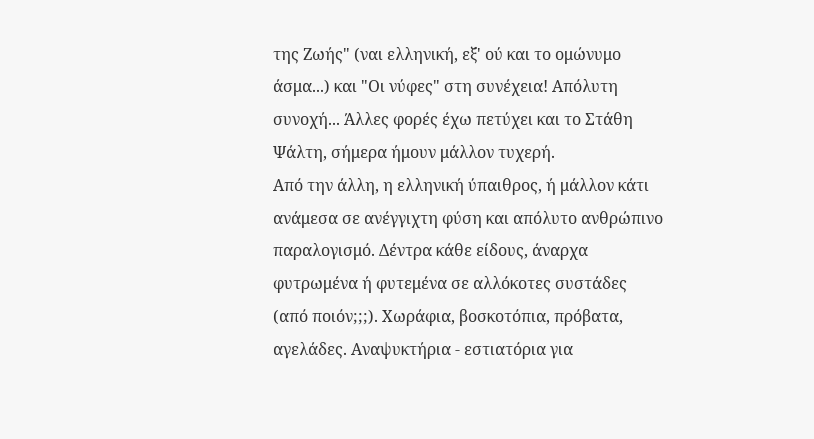της Ζωής" (ναι ελληνική, εξ' ού και το ομώνυμο άσμα...) και "Οι νύφες" στη συνέχεια! Απόλυτη συνοχή... Άλλες φορές έχω πετύχει και το Στάθη Ψάλτη, σήμερα ήμουν μάλλον τυχερή.
Από την άλλη, η ελληνική ύπαιθρος, ή μάλλον κάτι ανάμεσα σε ανέγγιχτη φύση και απόλυτο ανθρώπινο παραλογισμό. Δέντρα κάθε είδους, άναρχα φυτρωμένα ή φυτεμένα σε αλλόκοτες συστάδες (από ποιόν;;;). Χωράφια, βοσκοτόπια, πρόβατα, αγελάδες. Αναψυκτήρια - εστιατόρια για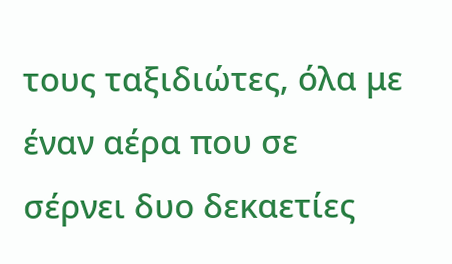τους ταξιδιώτες, όλα με έναν αέρα που σε σέρνει δυο δεκαετίες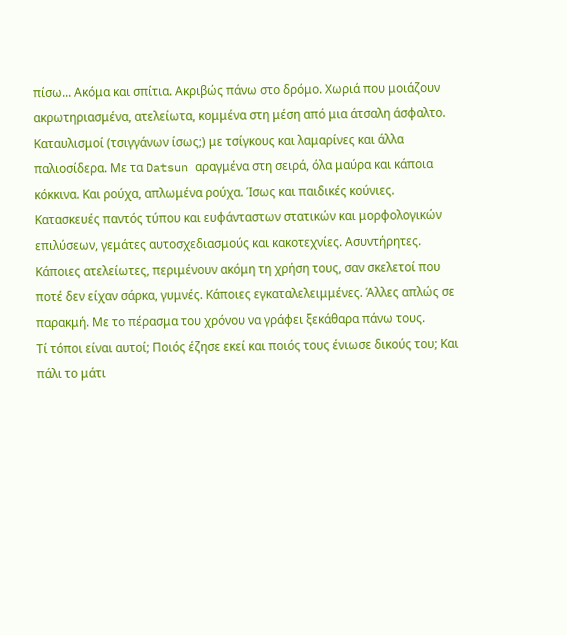πίσω... Ακόμα και σπίτια. Ακριβώς πάνω στο δρόμο. Χωριά που μοιάζουν ακρωτηριασμένα, ατελείωτα, κομμένα στη μέση από μια άτσαλη άσφαλτο. Καταυλισμοί (τσιγγάνων ίσως;) με τσίγκους και λαμαρίνες και άλλα παλιοσίδερα. Με τα Datsun αραγμένα στη σειρά, όλα μαύρα και κάποια κόκκινα. Και ρούχα, απλωμένα ρούχα. Ίσως και παιδικές κούνιες. Κατασκευές παντός τύπου και ευφάνταστων στατικών και μορφολογικών επιλύσεων, γεμάτες αυτοσχεδιασμούς και κακοτεχνίες. Ασυντήρητες. Κάποιες ατελείωτες, περιμένουν ακόμη τη χρήση τους, σαν σκελετοί που ποτέ δεν είχαν σάρκα, γυμνές. Κάποιες εγκαταλελειμμένες. Άλλες απλώς σε παρακμή. Με το πέρασμα του χρόνου να γράφει ξεκάθαρα πάνω τους.
Τί τόποι είναι αυτοί; Ποιός έζησε εκεί και ποιός τους ένιωσε δικούς του; Και πάλι το μάτι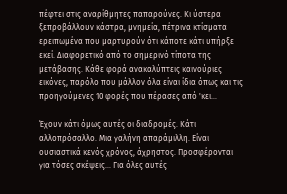πέφτει στις αναρίθμητες παπαρούνες. Κι ύστερα ξεπροβάλλουν κάστρα, μνημεία, πέτρινα κτίσματα ερειπωμένα που μαρτυρούν ότι κάποτε κάτι υπήρξε εκεί. Διαφορετικό από το σημερινό τίποτα της μετάβασης. Κάθε φορά ανακαλύπτεις καινούριες εικόνες, παρόλο που μάλλον όλα είναι ίδια όπως και τις προηγούμενες 10 φορές που πέρασες από 'κει...

Έχουν κάτι όμως αυτές οι διαδρομές. Κάτι αλλοπρόσαλλο. Μια γαλήνη απαράμιλλη. Είναι ουσιαστικά κενός χρόνος, άχρηστος. Προσφέρονται για τόσες σκέψεις... Για όλες αυτές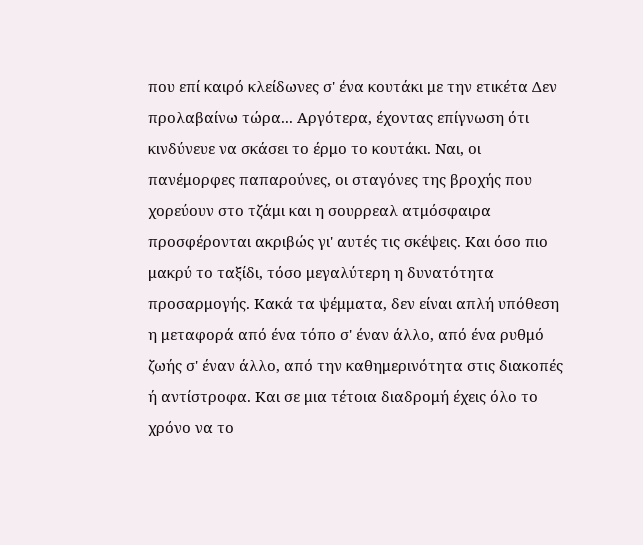που επί καιρό κλείδωνες σ' ένα κουτάκι με την ετικέτα Δεν προλαβαίνω τώρα... Αργότερα, έχοντας επίγνωση ότι κινδύνευε να σκάσει το έρμο το κουτάκι. Ναι, οι πανέμορφες παπαρούνες, οι σταγόνες της βροχής που χορεύουν στο τζάμι και η σουρρεαλ ατμόσφαιρα προσφέρονται ακριβώς γι' αυτές τις σκέψεις. Και όσο πιο μακρύ το ταξίδι, τόσο μεγαλύτερη η δυνατότητα προσαρμογής. Κακά τα ψέμματα, δεν είναι απλή υπόθεση η μεταφορά από ένα τόπο σ' έναν άλλο, από ένα ρυθμό ζωής σ' έναν άλλο, από την καθημερινότητα στις διακοπές ή αντίστροφα. Και σε μια τέτοια διαδρομή έχεις όλο το χρόνο να το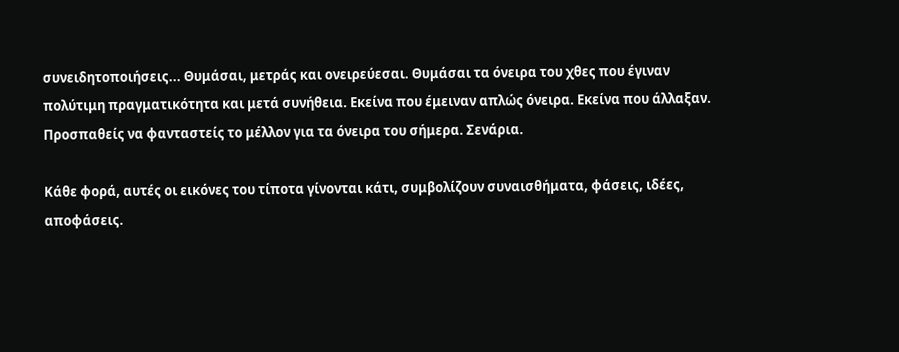συνειδητοποιήσεις... Θυμάσαι, μετράς και ονειρεύεσαι. Θυμάσαι τα όνειρα του χθες που έγιναν πολύτιμη πραγματικότητα και μετά συνήθεια. Εκείνα που έμειναν απλώς όνειρα. Εκείνα που άλλαξαν. Προσπαθείς να φανταστείς το μέλλον για τα όνειρα του σήμερα. Σενάρια.

Κάθε φορά, αυτές οι εικόνες του τίποτα γίνονται κάτι, συμβολίζουν συναισθήματα, φάσεις, ιδέες, αποφάσεις.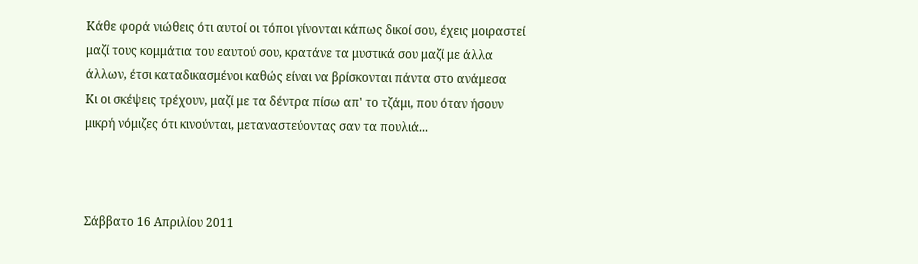Κάθε φορά νιώθεις ότι αυτοί οι τόποι γίνονται κάπως δικοί σου, έχεις μοιραστεί μαζί τους κομμάτια του εαυτού σου, κρατάνε τα μυστικά σου μαζί με άλλα άλλων, έτσι καταδικασμένοι καθώς είναι να βρίσκονται πάντα στο ανάμεσα
Κι οι σκέψεις τρέχουν, μαζί με τα δέντρα πίσω απ' το τζάμι, που όταν ήσουν μικρή νόμιζες ότι κινούνται, μεταναστεύοντας σαν τα πουλιά...



Σάββατο 16 Απριλίου 2011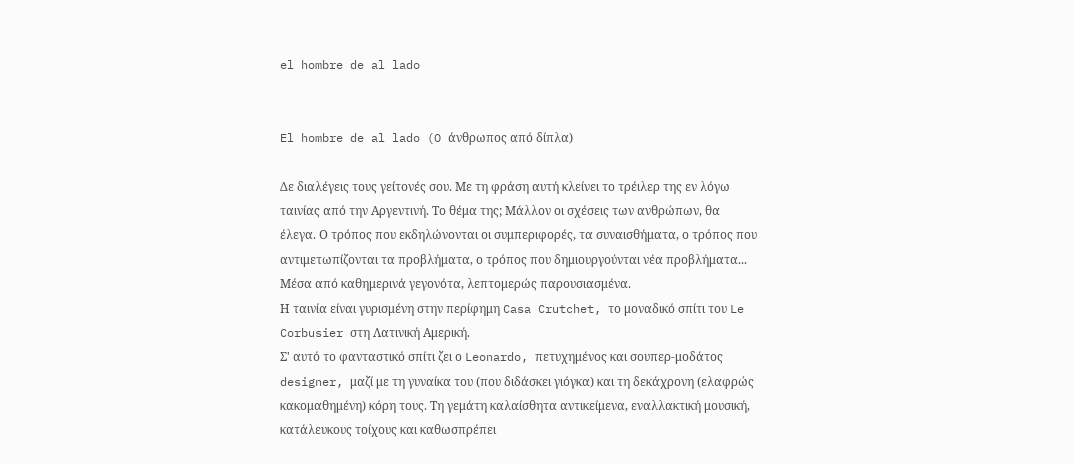el hombre de al lado


El hombre de al lado (O άνθρωπος από δίπλα)

Δε διαλέγεις τους γείτονές σου. Με τη φράση αυτή κλείνει το τρέιλερ της εν λόγω ταινίας από την Αργεντινή. Το θέμα της; Μάλλον οι σχέσεις των ανθρώπων, θα έλεγα. Ο τρόπος που εκδηλώνονται οι συμπεριφορές, τα συναισθήματα, ο τρόπος που αντιμετωπίζονται τα προβλήματα, ο τρόπος που δημιουργούνται νέα προβλήματα... Μέσα από καθημερινά γεγονότα, λεπτομερώς παρουσιασμένα.
Η ταινία είναι γυρισμένη στην περίφημη Casa Crutchet, το μοναδικό σπίτι του Le Corbusier στη Λατινική Αμερική.
Σ' αυτό το φανταστικό σπίτι ζει ο Leonardo, πετυχημένος και σουπερ-μοδάτος designer, μαζί με τη γυναίκα του (που διδάσκει γιόγκα) και τη δεκάχρονη (ελαφρώς κακομαθημένη) κόρη τους. Τη γεμάτη καλαίσθητα αντικείμενα, εναλλακτική μουσική, κατάλευκους τοίχους και καθωσπρέπει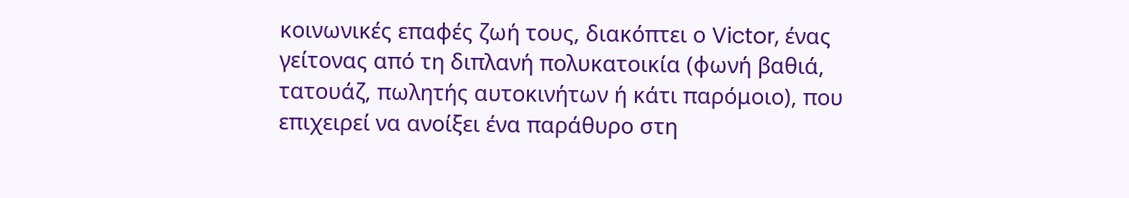κοινωνικές επαφές ζωή τους, διακόπτει ο Victor, ένας γείτονας από τη διπλανή πολυκατοικία (φωνή βαθιά, τατουάζ, πωλητής αυτοκινήτων ή κάτι παρόμοιο), που επιχειρεί να ανοίξει ένα παράθυρο στη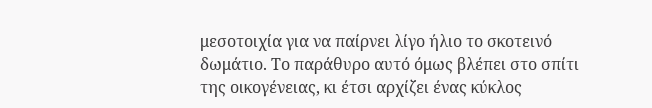μεσοτοιχία για να παίρνει λίγο ήλιο το σκοτεινό δωμάτιο. Το παράθυρο αυτό όμως βλέπει στο σπίτι της οικογένειας, κι έτσι αρχίζει ένας κύκλος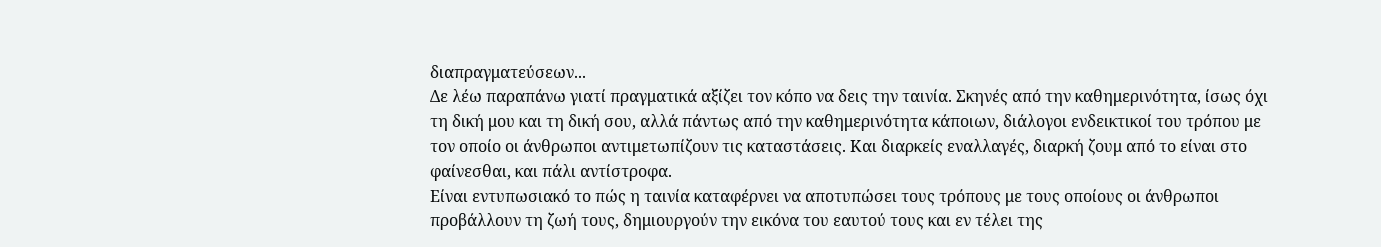διαπραγματεύσεων...
Δε λέω παραπάνω γιατί πραγματικά αξίζει τον κόπο να δεις την ταινία. Σκηνές από την καθημερινότητα, ίσως όχι τη δική μου και τη δική σου, αλλά πάντως από την καθημερινότητα κάποιων, διάλογοι ενδεικτικοί του τρόπου με τον οποίο οι άνθρωποι αντιμετωπίζουν τις καταστάσεις. Και διαρκείς εναλλαγές, διαρκή ζουμ από το είναι στο φαίνεσθαι, και πάλι αντίστροφα.
Είναι εντυπωσιακό το πώς η ταινία καταφέρνει να αποτυπώσει τους τρόπους με τους οποίους οι άνθρωποι προβάλλουν τη ζωή τους, δημιουργούν την εικόνα του εαυτού τους και εν τέλει της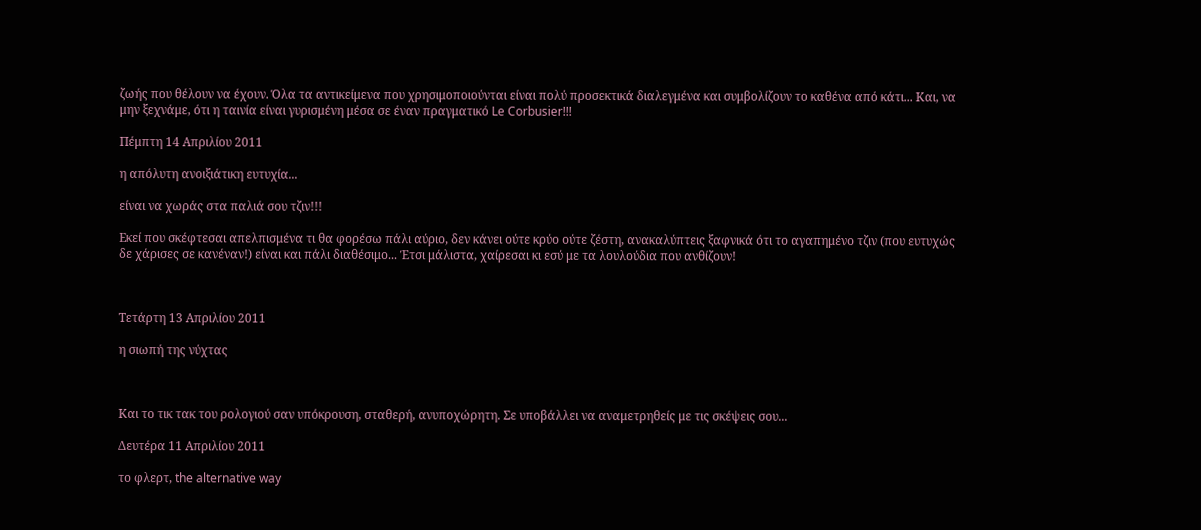ζωής που θέλουν να έχουν. Όλα τα αντικείμενα που χρησιμοποιούνται είναι πολύ προσεκτικά διαλεγμένα και συμβολίζουν το καθένα από κάτι... Και, να μην ξεχνάμε, ότι η ταινία είναι γυρισμένη μέσα σε έναν πραγματικό Le Corbusier!!!

Πέμπτη 14 Απριλίου 2011

η απόλυτη ανοιξιάτικη ευτυχία...

είναι να χωράς στα παλιά σου τζιν!!!

Εκεί που σκέφτεσαι απελπισμένα τι θα φορέσω πάλι αύριο, δεν κάνει ούτε κρύο ούτε ζέστη, ανακαλύπτεις ξαφνικά ότι το αγαπημένο τζιν (που ευτυχώς δε χάρισες σε κανέναν!) είναι και πάλι διαθέσιμο... Έτσι μάλιστα, χαίρεσαι κι εσύ με τα λουλούδια που ανθίζουν!



Τετάρτη 13 Απριλίου 2011

η σιωπή της νύχτας



Και το τικ τακ του ρολογιού σαν υπόκρουση, σταθερή, ανυποχώρητη. Σε υποβάλλει να αναμετρηθείς με τις σκέψεις σου...

Δευτέρα 11 Απριλίου 2011

το φλερτ, the alternative way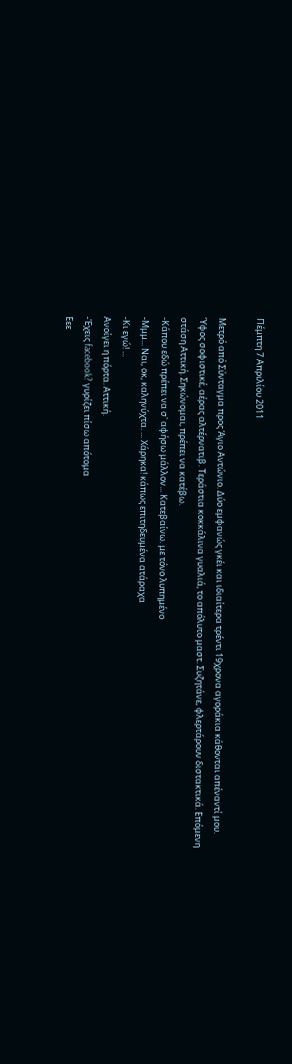Πέμπτη 7 Απριλίου 2011

Μετρό από Σύνταγμα προς Άγιο Αντώνιο. Δύο εμφανώς γκέι και ιδιαίτερα τρέντι 19χρονα αγοράκια κάθονται απέναντί μου. Ύφος σοφιστικέ, αέρας αλτέρνατιβ. Τεράστια κοκκάλινα γυαλιά, το απόλυτο μαστ. Συζητάνε, φλερτάρουν διστακτικά. Επόμενη στάση Αττική. Σηκώνομαι, πρέπει να κατέβω.
-Κάπου εδώ πρέπει να σ' αφήσω μάλλον... Κατεβαίνω. με τόνο λυπημένο
-Μμμ... Ναι, οκ, καληνύχτα. ... Χάρηκα! κάπως επιτηδευμένα ατάραχα
-Κι εγώ! ...
Ανοίγει η πόρτα. Αττική.
-Έχεις facebook? γυρίζει πίσω απότομα
Εεε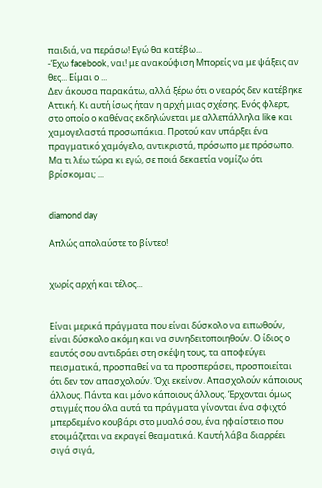παιδιά, να περάσω! Εγώ θα κατέβω...
-Έχω facebook, ναι! με ανακούφιση Μπορείς να με ψάξεις αν θες... Είμαι ο ...
Δεν άκουσα παρακάτω, αλλά ξέρω ότι ο νεαρός δεν κατέβηκε Αττική. Κι αυτή ίσως ήταν η αρχή μιας σχέσης. Ενός φλερτ, στο οποίο ο καθένας εκδηλώνεται με αλλεπάλληλα like και χαμογελαστά προσωπάκια. Προτού καν υπάρξει ένα πραγματικό χαμόγελο, αντικριστά, πρόσωπο με πρόσωπο. Μα τι λέω τώρα κι εγώ, σε ποιά δεκαετία νομίζω ότι βρίσκομαι; ...


diamond day

Απλώς απολαύστε το βίντεο!


χωρίς αρχή και τέλος...


Είναι μερικά πράγματα που είναι δύσκολο να ειπωθούν, είναι δύσκολο ακόμη και να συνηδειτοποιηθούν. Ο ίδιος ο εαυτός σου αντιδράει στη σκέψη τους, τα αποφεύγει πεισματικά, προσπαθεί να τα προσπεράσει, προσποιείται ότι δεν τον απασχολούν. Όχι εκείνον. Απασχολούν κάποιους άλλους. Πάντα και μόνο κάποιους άλλους. Έρχονται όμως στιγμές που όλα αυτά τα πράγματα γίνονται ένα σφιχτό μπερδεμένο κουβάρι στο μυαλό σου, ένα ηφαίστειο που ετοιμάζεται να εκραγεί θεαματικά. Καυτή λάβα διαρρέει σιγά σιγά,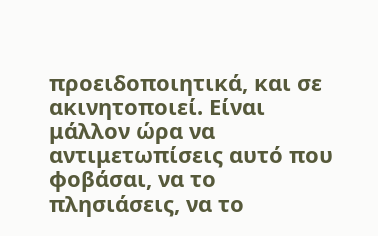προειδοποιητικά, και σε ακινητοποιεί. Είναι μάλλον ώρα να αντιμετωπίσεις αυτό που φοβάσαι, να το πλησιάσεις, να το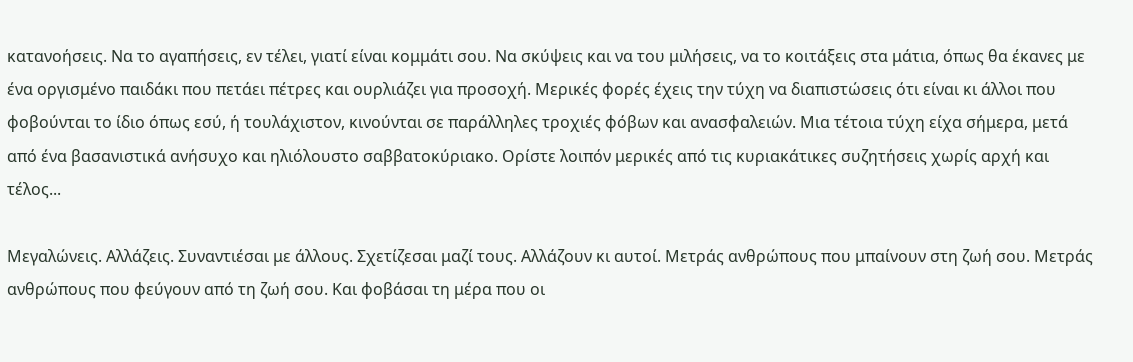κατανοήσεις. Να το αγαπήσεις, εν τέλει, γιατί είναι κομμάτι σου. Να σκύψεις και να του μιλήσεις, να το κοιτάξεις στα μάτια, όπως θα έκανες με ένα οργισμένο παιδάκι που πετάει πέτρες και ουρλιάζει για προσοχή. Μερικές φορές έχεις την τύχη να διαπιστώσεις ότι είναι κι άλλοι που φοβούνται το ίδιο όπως εσύ, ή τουλάχιστον, κινούνται σε παράλληλες τροχιές φόβων και ανασφαλειών. Μια τέτοια τύχη είχα σήμερα, μετά από ένα βασανιστικά ανήσυχο και ηλιόλουστο σαββατοκύριακο. Ορίστε λοιπόν μερικές από τις κυριακάτικες συζητήσεις χωρίς αρχή και τέλος...

Μεγαλώνεις. Αλλάζεις. Συναντιέσαι με άλλους. Σχετίζεσαι μαζί τους. Αλλάζουν κι αυτοί. Μετράς ανθρώπους που μπαίνουν στη ζωή σου. Μετράς ανθρώπους που φεύγουν από τη ζωή σου. Και φοβάσαι τη μέρα που οι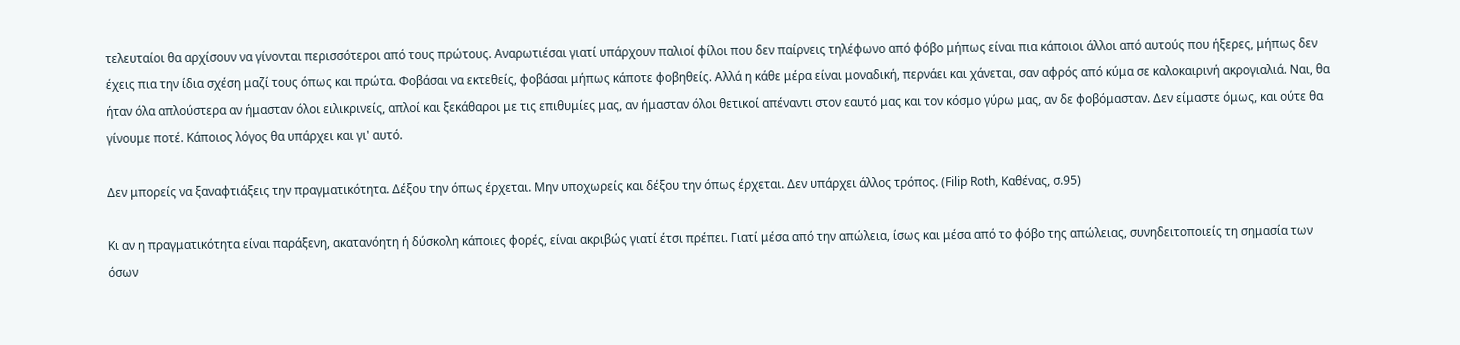τελευταίοι θα αρχίσουν να γίνονται περισσότεροι από τους πρώτους. Αναρωτιέσαι γιατί υπάρχουν παλιοί φίλοι που δεν παίρνεις τηλέφωνο από φόβο μήπως είναι πια κάποιοι άλλοι από αυτούς που ήξερες, μήπως δεν έχεις πια την ίδια σχέση μαζί τους όπως και πρώτα. Φοβάσαι να εκτεθείς, φοβάσαι μήπως κάποτε φοβηθείς. Αλλά η κάθε μέρα είναι μοναδική, περνάει και χάνεται, σαν αφρός από κύμα σε καλοκαιρινή ακρογιαλιά. Ναι, θα ήταν όλα απλούστερα αν ήμασταν όλοι ειλικρινείς, απλοί και ξεκάθαροι με τις επιθυμίες μας, αν ήμασταν όλοι θετικοί απέναντι στον εαυτό μας και τον κόσμο γύρω μας, αν δε φοβόμασταν. Δεν είμαστε όμως, και ούτε θα γίνουμε ποτέ. Κάποιος λόγος θα υπάρχει και γι' αυτό.

Δεν μπορείς να ξαναφτιάξεις την πραγματικότητα. Δέξου την όπως έρχεται. Μην υποχωρείς και δέξου την όπως έρχεται. Δεν υπάρχει άλλος τρόπος. (Filip Roth, Καθένας, σ.95)

Κι αν η πραγματικότητα είναι παράξενη, ακατανόητη ή δύσκολη κάποιες φορές, είναι ακριβώς γιατί έτσι πρέπει. Γιατί μέσα από την απώλεια, ίσως και μέσα από το φόβο της απώλειας, συνηδειτοποιείς τη σημασία των όσων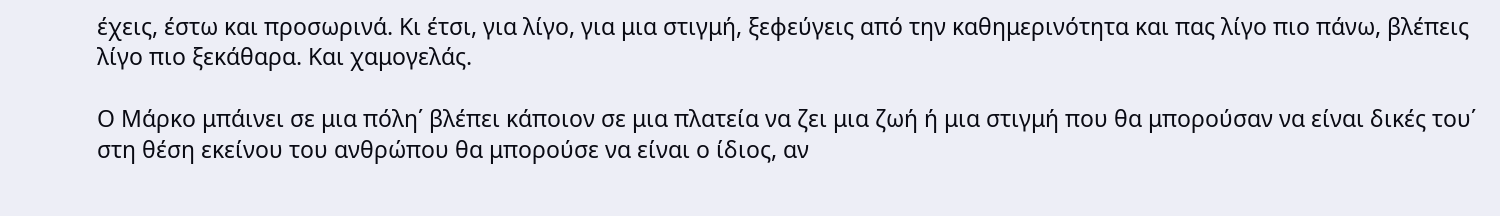έχεις, έστω και προσωρινά. Κι έτσι, για λίγο, για μια στιγμή, ξεφεύγεις από την καθημερινότητα και πας λίγο πιο πάνω, βλέπεις λίγο πιο ξεκάθαρα. Και χαμογελάς.

Ο Μάρκο μπάινει σε μια πόλη΄ βλέπει κάποιον σε μια πλατεία να ζει μια ζωή ή μια στιγμή που θα μπορούσαν να είναι δικές του΄ στη θέση εκείνου του ανθρώπου θα μπορούσε να είναι ο ίδιος, αν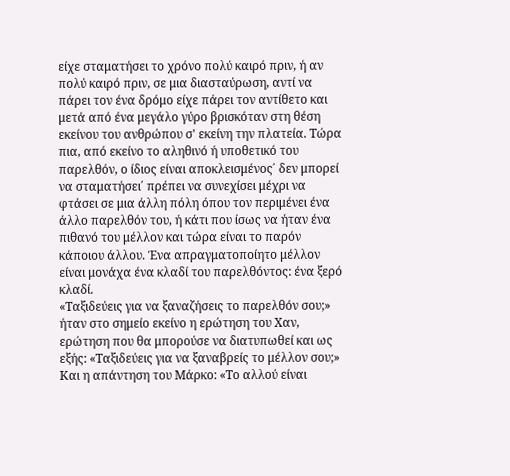είχε σταματήσει το χρόνο πολύ καιρό πριν, ή αν πολύ καιρό πριν, σε μια διασταύρωση, αντί να πάρει τον ένα δρόμο είχε πάρει τον αντίθετο και μετά από ένα μεγάλο γύρο βρισκόταν στη θέση εκείνου του ανθρώπου σ' εκείνη την πλατεία. Τώρα πια, από εκείνο το αληθινό ή υποθετικό του παρελθόν, ο ίδιος είναι αποκλεισμένος΄ δεν μπορεί να σταματήσει΄ πρέπει να συνεχίσει μέχρι να φτάσει σε μια άλλη πόλη όπου τον περιμένει ένα άλλο παρελθόν του, ή κάτι που ίσως να ήταν ένα πιθανό του μέλλον και τώρα είναι το παρόν κάποιου άλλου. Ένα απραγματοποίητο μέλλον είναι μονάχα ένα κλαδί του παρελθόντος: ένα ξερό κλαδί.
«Ταξιδεύεις για να ξαναζήσεις το παρελθόν σου;» ήταν στο σημείο εκείνο η ερώτηση του Χαν, ερώτηση που θα μπορούσε να διατυπωθεί και ως εξής: «Ταξιδεύεις για να ξαναβρείς το μέλλον σου;»
Και η απάντηση του Μάρκο: «Το αλλού είναι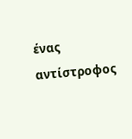ένας αντίστροφος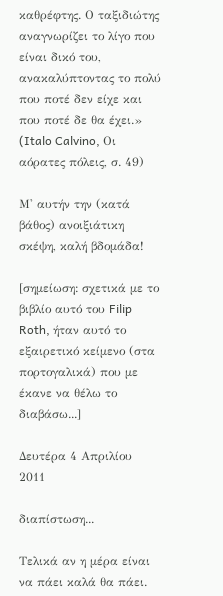καθρέφτης. Ο ταξιδιώτης αναγνωρίζει το λίγο που είναι δικό του, ανακαλύπτοντας το πολύ που ποτέ δεν είχε και που ποτέ δε θα έχει.»
(Italo Calvino, Οι αόρατες πόλεις, σ. 49)

Μ' αυτήν την (κατά βάθος) ανοιξιάτικη σκέψη, καλή βδομάδα!

[σημείωση: σχετικά με το βιβλίο αυτό του Filip Roth, ήταν αυτό το εξαιρετικό κείμενο (στα πορτογαλικά) που με έκανε να θέλω το διαβάσω...]

Δευτέρα 4 Απριλίου 2011

διαπίστωση...

Τελικά αν η μέρα είναι να πάει καλά θα πάει.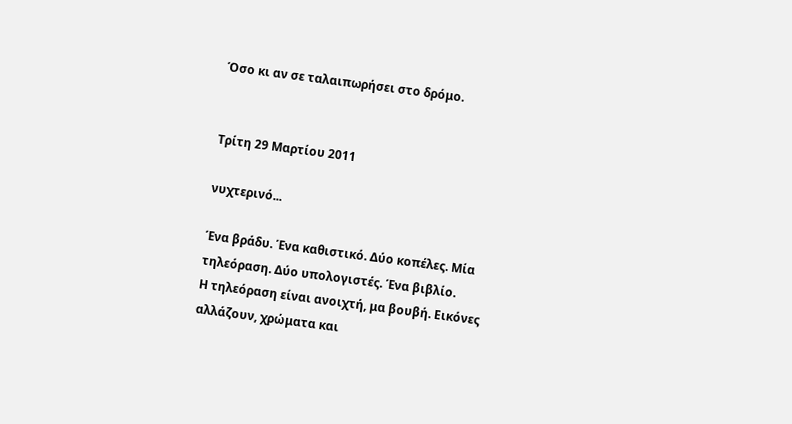Όσο κι αν σε ταλαιπωρήσει στο δρόμο.


Τρίτη 29 Μαρτίου 2011

νυχτερινό...

Ένα βράδυ. Ένα καθιστικό. Δύο κοπέλες. Μία τηλεόραση. Δύο υπολογιστές. Ένα βιβλίο.
Η τηλεόραση είναι ανοιχτή, μα βουβή. Εικόνες αλλάζουν, χρώματα και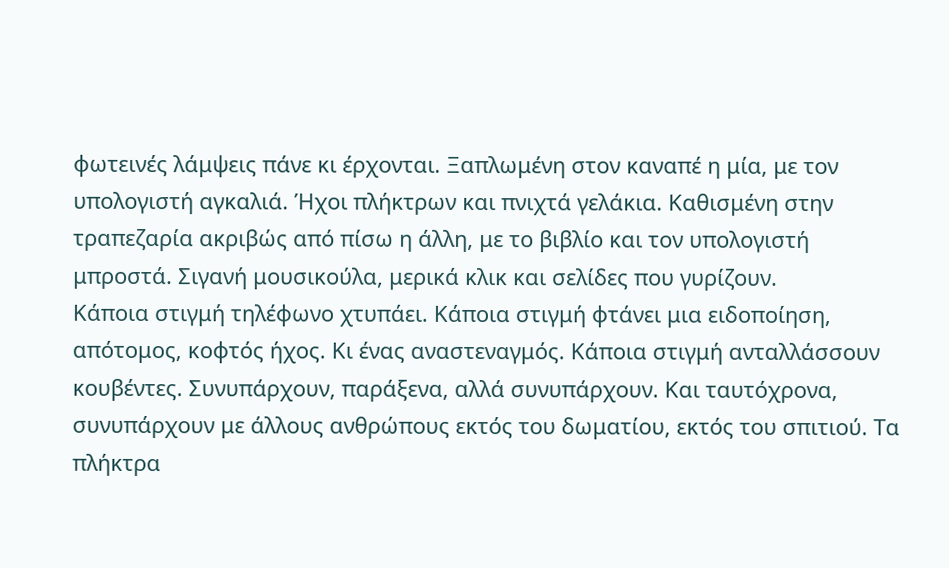φωτεινές λάμψεις πάνε κι έρχονται. Ξαπλωμένη στον καναπέ η μία, με τον υπολογιστή αγκαλιά. Ήχοι πλήκτρων και πνιχτά γελάκια. Καθισμένη στην τραπεζαρία ακριβώς από πίσω η άλλη, με το βιβλίο και τον υπολογιστή μπροστά. Σιγανή μουσικούλα, μερικά κλικ και σελίδες που γυρίζουν.
Κάποια στιγμή τηλέφωνο χτυπάει. Κάποια στιγμή φτάνει μια ειδοποίηση, απότομος, κοφτός ήχος. Κι ένας αναστεναγμός. Κάποια στιγμή ανταλλάσσουν κουβέντες. Συνυπάρχουν, παράξενα, αλλά συνυπάρχουν. Και ταυτόχρονα, συνυπάρχουν με άλλους ανθρώπους εκτός του δωματίου, εκτός του σπιτιού. Τα πλήκτρα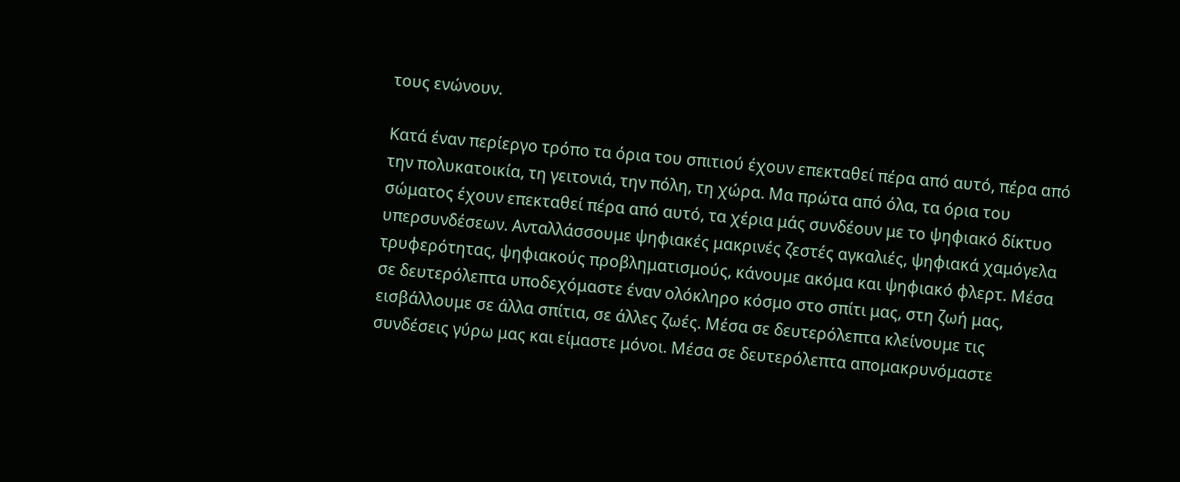τους ενώνουν.

Κατά έναν περίεργο τρόπο τα όρια του σπιτιού έχουν επεκταθεί πέρα από αυτό, πέρα από την πολυκατοικία, τη γειτονιά, την πόλη, τη χώρα. Μα πρώτα από όλα, τα όρια του σώματος έχουν επεκταθεί πέρα από αυτό, τα χέρια μάς συνδέουν με το ψηφιακό δίκτυο υπερσυνδέσεων. Ανταλλάσσουμε ψηφιακές μακρινές ζεστές αγκαλιές, ψηφιακά χαμόγελα τρυφερότητας, ψηφιακούς προβληματισμούς, κάνουμε ακόμα και ψηφιακό φλερτ. Μέσα σε δευτερόλεπτα υποδεχόμαστε έναν ολόκληρο κόσμο στο σπίτι μας, στη ζωή μας, εισβάλλουμε σε άλλα σπίτια, σε άλλες ζωές. Μέσα σε δευτερόλεπτα κλείνουμε τις συνδέσεις γύρω μας και είμαστε μόνοι. Μέσα σε δευτερόλεπτα απομακρυνόμαστε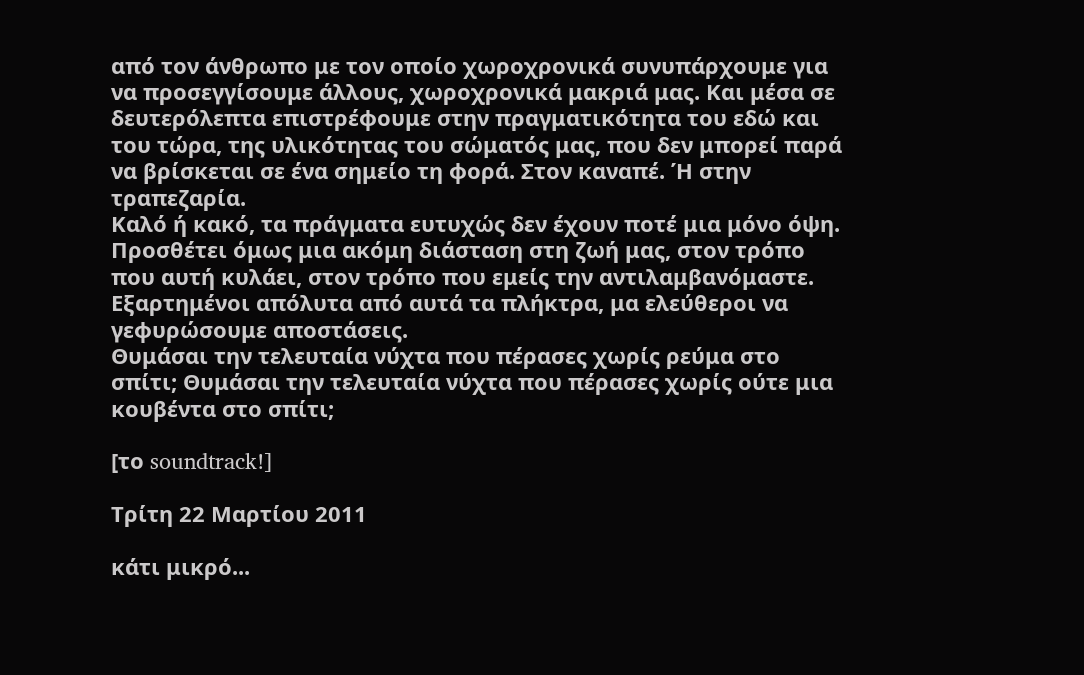από τον άνθρωπο με τον οποίο χωροχρονικά συνυπάρχουμε για να προσεγγίσουμε άλλους, χωροχρονικά μακριά μας. Και μέσα σε δευτερόλεπτα επιστρέφουμε στην πραγματικότητα του εδώ και του τώρα, της υλικότητας του σώματός μας, που δεν μπορεί παρά να βρίσκεται σε ένα σημείο τη φορά. Στον καναπέ. Ή στην τραπεζαρία.
Καλό ή κακό, τα πράγματα ευτυχώς δεν έχουν ποτέ μια μόνο όψη. Προσθέτει όμως μια ακόμη διάσταση στη ζωή μας, στον τρόπο που αυτή κυλάει, στον τρόπο που εμείς την αντιλαμβανόμαστε. Εξαρτημένοι απόλυτα από αυτά τα πλήκτρα, μα ελεύθεροι να γεφυρώσουμε αποστάσεις.
Θυμάσαι την τελευταία νύχτα που πέρασες χωρίς ρεύμα στο σπίτι; Θυμάσαι την τελευταία νύχτα που πέρασες χωρίς ούτε μια κουβέντα στο σπίτι;

[το soundtrack!]

Τρίτη 22 Μαρτίου 2011

κάτι μικρό...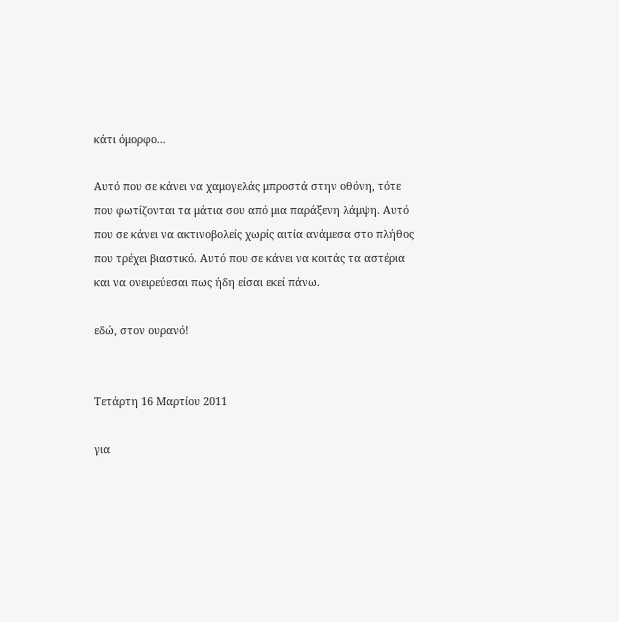κάτι όμορφο...

Αυτό που σε κάνει να χαμογελάς μπροστά στην οθόνη, τότε που φωτίζονται τα μάτια σου από μια παράξενη λάμψη. Αυτό που σε κάνει να ακτινοβολείς χωρίς αιτία ανάμεσα στο πλήθος που τρέχει βιαστικό. Αυτό που σε κάνει να κοιτάς τα αστέρια και να ονειρεύεσαι πως ήδη είσαι εκεί πάνω.

εδώ, στον ουρανό!


Τετάρτη 16 Μαρτίου 2011

για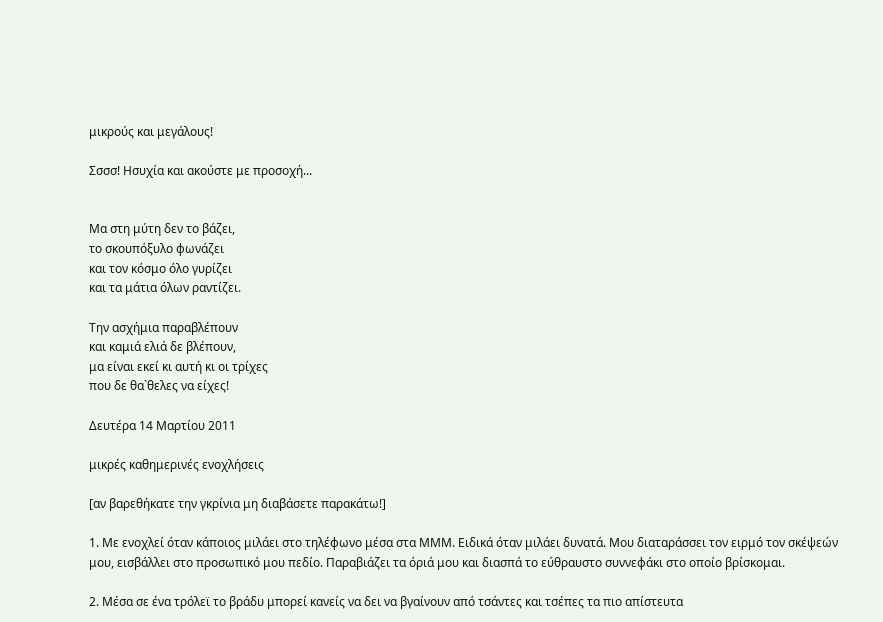μικρούς και μεγάλους!

Σσσσ! Ησυχία και ακούστε με προσοχή...


Μα στη μύτη δεν το βάζει,
το σκουπόξυλο φωνάζει
και τον κόσμο όλο γυρίζει
και τα μάτια όλων ραντίζει.

Την ασχήμια παραβλέπουν
και καμιά ελιά δε βλέπουν,
μα είναι εκεί κι αυτή κι οι τρίχες
που δε θα`θελες να είχες!

Δευτέρα 14 Μαρτίου 2011

μικρές καθημερινές ενοχλήσεις

[αν βαρεθήκατε την γκρίνια μη διαβάσετε παρακάτω!]

1. Με ενοχλεί όταν κάποιος μιλάει στο τηλέφωνο μέσα στα ΜΜΜ. Ειδικά όταν μιλάει δυνατά. Μου διαταράσσει τον ειρμό τον σκέψεών μου, εισβάλλει στο προσωπικό μου πεδίο. Παραβιάζει τα όριά μου και διασπά το εύθραυστο συννεφάκι στο οποίο βρίσκομαι.

2. Μέσα σε ένα τρόλεϊ το βράδυ μπορεί κανείς να δει να βγαίνουν από τσάντες και τσέπες τα πιο απίστευτα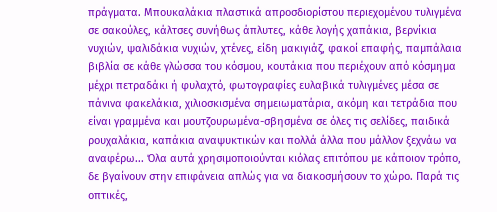πράγματα. Μπουκαλάκια πλαστικά απροσδιορίστου περιεχομένου τυλιγμένα σε σακούλες, κάλτσες συνήθως άπλυτες, κάθε λογής χαπάκια, βερνίκια νυχιών, ψαλιδάκια νυχιών, χτένες, είδη μακιγιάζ, φακοί επαφής, παμπάλαια βιβλία σε κάθε γλώσσα του κόσμου, κουτάκια που περιέχουν από κόσμημα μέχρι πετραδάκι ή φυλαχτό, φωτογραφίες ευλαβικά τυλιγμένες μέσα σε πάνινα φακελάκια, χιλιοσκισμένα σημειωματάρια, ακόμη και τετράδια που είναι γραμμένα και μουτζουρωμένα-σβησμένα σε όλες τις σελίδες, παιδικά ρουχαλάκια, καπάκια αναψυκτικών και πολλά άλλα που μάλλον ξεχνάω να αναφέρω... Όλα αυτά χρησιμοποιούνται κιόλας επιτόπου με κάποιον τρόπο, δε βγαίνουν στην επιφάνεια απλώς για να διακοσμήσουν το χώρο. Παρά τις οπτικές,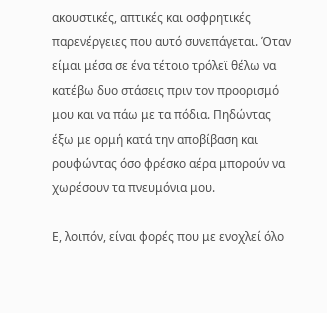ακουστικές, απτικές και οσφρητικές παρενέργειες που αυτό συνεπάγεται. Όταν είμαι μέσα σε ένα τέτοιο τρόλεϊ θέλω να κατέβω δυο στάσεις πριν τον προορισμό μου και να πάω με τα πόδια. Πηδώντας έξω με ορμή κατά την αποβίβαση και ρουφώντας όσο φρέσκο αέρα μπορούν να χωρέσουν τα πνευμόνια μου.

Ε, λοιπόν, είναι φορές που με ενοχλεί όλο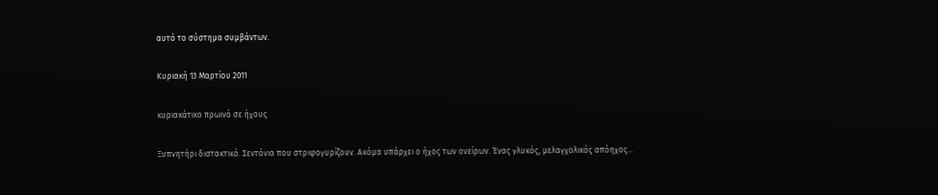αυτό το σύστημα συμβάντων.

Κυριακή 13 Μαρτίου 2011

κυριακάτικο πρωινό σε ήχους

Ξυπνητήρι διστακτικό. Σεντόνια που στριφογυρίζουν. Ακόμα υπάρχει ο ήχος των ονείρων. Ένας γλυκός, μελαγχολικός απόηχος...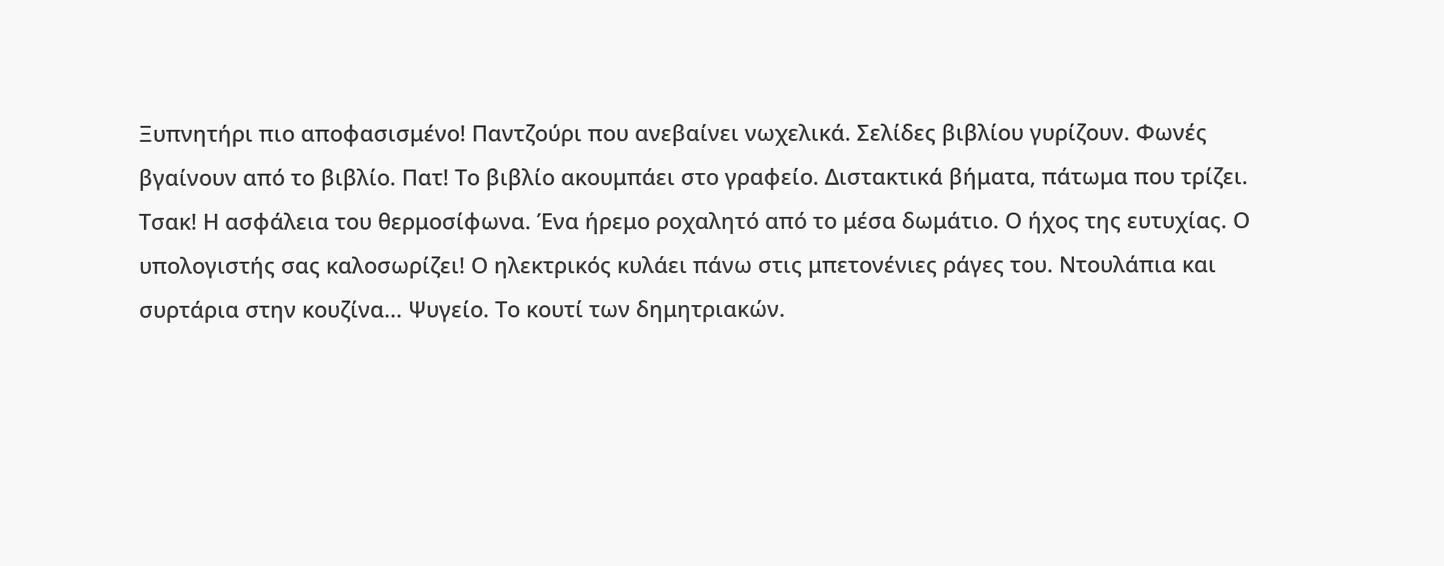Ξυπνητήρι πιο αποφασισμένο! Παντζούρι που ανεβαίνει νωχελικά. Σελίδες βιβλίου γυρίζουν. Φωνές βγαίνουν από το βιβλίο. Πατ! Το βιβλίο ακουμπάει στο γραφείο. Διστακτικά βήματα, πάτωμα που τρίζει. Τσακ! Η ασφάλεια του θερμοσίφωνα. Ένα ήρεμο ροχαλητό από το μέσα δωμάτιο. Ο ήχος της ευτυχίας. Ο υπολογιστής σας καλοσωρίζει! Ο ηλεκτρικός κυλάει πάνω στις μπετονένιες ράγες του. Ντουλάπια και συρτάρια στην κουζίνα... Ψυγείο. Το κουτί των δημητριακών.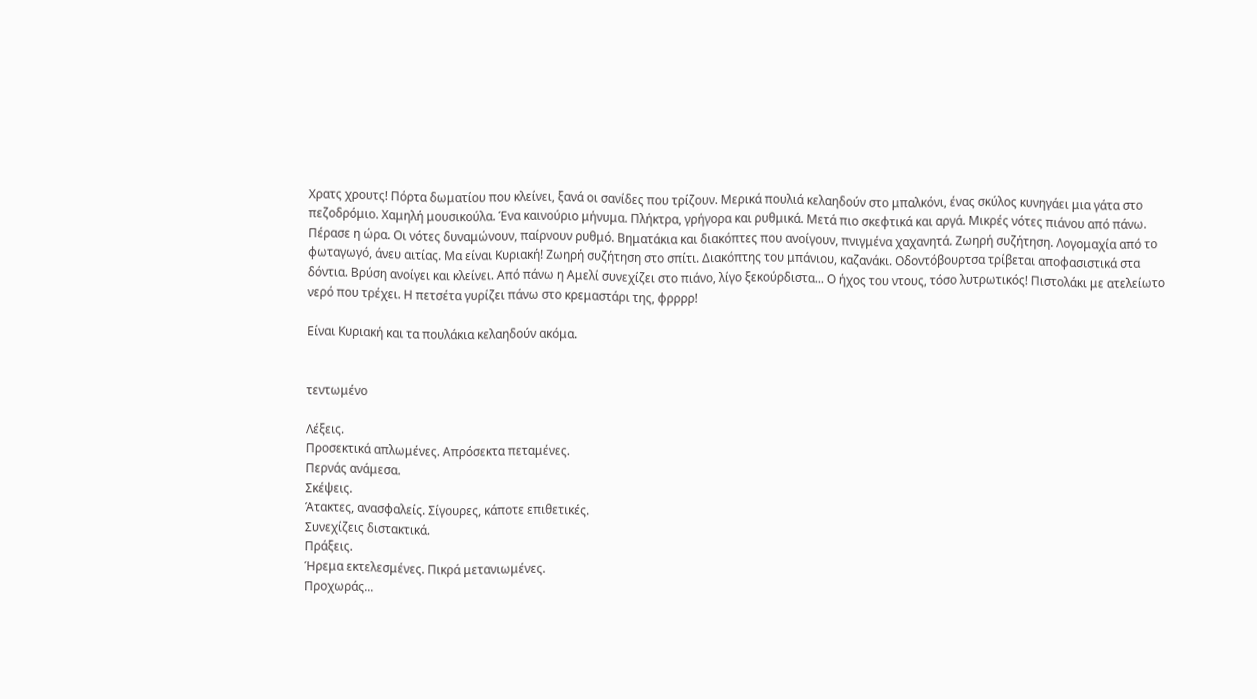Χρατς χρουτς! Πόρτα δωματίου που κλείνει, ξανά οι σανίδες που τρίζουν. Μερικά πουλιά κελαηδούν στο μπαλκόνι, ένας σκύλος κυνηγάει μια γάτα στο πεζοδρόμιο. Χαμηλή μουσικούλα. Ένα καινούριο μήνυμα. Πλήκτρα, γρήγορα και ρυθμικά. Μετά πιο σκεφτικά και αργά. Μικρές νότες πιάνου από πάνω. Πέρασε η ώρα. Οι νότες δυναμώνουν, παίρνουν ρυθμό. Βηματάκια και διακόπτες που ανοίγουν, πνιγμένα χαχανητά. Ζωηρή συζήτηση. Λογομαχία από το φωταγωγό, άνευ αιτίας. Μα είναι Κυριακή! Ζωηρή συζήτηση στο σπίτι. Διακόπτης του μπάνιου, καζανάκι. Οδοντόβουρτσα τρίβεται αποφασιστικά στα δόντια. Βρύση ανοίγει και κλείνει. Από πάνω η Αμελί συνεχίζει στο πιάνο, λίγο ξεκούρδιστα... Ο ήχος του ντους, τόσο λυτρωτικός! Πιστολάκι με ατελείωτο νερό που τρέχει. Η πετσέτα γυρίζει πάνω στο κρεμαστάρι της, φρρρρ!

Είναι Κυριακή και τα πουλάκια κελαηδούν ακόμα.


τεντωμένο

Λέξεις.
Προσεκτικά απλωμένες. Απρόσεκτα πεταμένες.
Περνάς ανάμεσα.
Σκέψεις.
Άτακτες, ανασφαλείς. Σίγουρες, κάποτε επιθετικές.
Συνεχίζεις διστακτικά.
Πράξεις.
Ήρεμα εκτελεσμένες. Πικρά μετανιωμένες.
Προχωράς...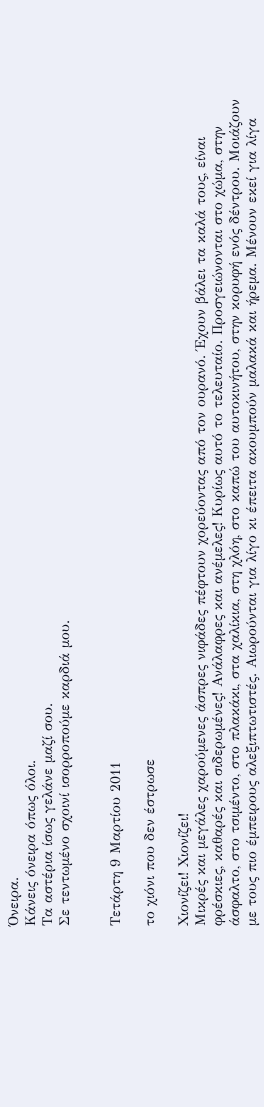Όνειρα.
Κάνεις όνειρα όπως όλοι.
Τα αστέρια ίσως γελάνε μαζί σου.
Σε τεντωμένο σχοινί ισορροπούμε καρδιά μου.


Τετάρτη 9 Μαρτίου 2011

το χιόνι που δεν έστρωσε

Χιονίζει! Χιονίζει!
Μικρές και μεγάλες χαρούμενες άσπρες νιφάδες πέφτουν χορεύοντας από τον ουρανό. Έχουν βάλει τα καλά τους, είναι φρέσκιες, καθαρές και σιδερωμένες! Ανάλαφρες και ανέμελες! Κυρίως αυτό το τελευταίο. Προσγειώνονται στο χώμα, στην άσφαλτο, στο τσιμέντο, στο πλακάκι, στα χαλίκια, στη χλόη, στο καπώ του αυτοκινήτου, στην κορυφή ενός δέντρου. Μοιάζουν με τους πιο έμπειρους αλεξιπτωτιστές. Αιωρούνται για λίγο κι έπειτα ακουμπούν μαλακά και ήρεμα. Μένουν εκεί για λίγα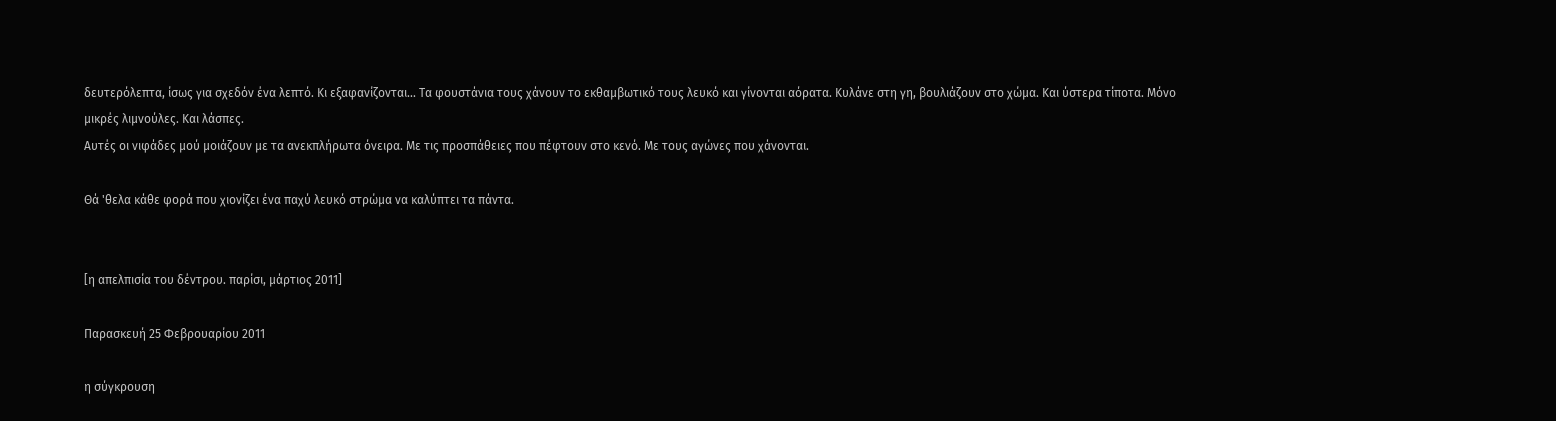δευτερόλεπτα, ίσως για σχεδόν ένα λεπτό. Κι εξαφανίζονται... Τα φουστάνια τους χάνουν το εκθαμβωτικό τους λευκό και γίνονται αόρατα. Κυλάνε στη γη, βουλιάζουν στο χώμα. Και ύστερα τίποτα. Μόνο μικρές λιμνούλες. Και λάσπες.
Αυτές οι νιφάδες μού μοιάζουν με τα ανεκπλήρωτα όνειρα. Με τις προσπάθειες που πέφτουν στο κενό. Με τους αγώνες που χάνονται.

Θά 'θελα κάθε φορά που χιονίζει ένα παχύ λευκό στρώμα να καλύπτει τα πάντα.


[η απελπισία του δέντρου. παρίσι, μάρτιος 2011]

Παρασκευή 25 Φεβρουαρίου 2011

η σύγκρουση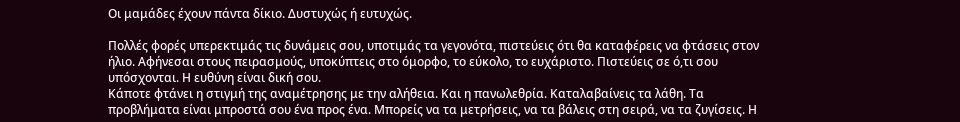Οι μαμάδες έχουν πάντα δίκιο. Δυστυχώς ή ευτυχώς.

Πολλές φορές υπερεκτιμάς τις δυνάμεις σου, υποτιμάς τα γεγονότα, πιστεύεις ότι θα καταφέρεις να φτάσεις στον ήλιο. Αφήνεσαι στους πειρασμούς, υποκύπτεις στο όμορφο, το εύκολο, το ευχάριστο. Πιστεύεις σε ό,τι σου υπόσχονται. Η ευθύνη είναι δική σου.
Κάποτε φτάνει η στιγμή της αναμέτρησης με την αλήθεια. Και η πανωλεθρία. Καταλαβαίνεις τα λάθη. Τα προβλήματα είναι μπροστά σου ένα προς ένα. Μπορείς να τα μετρήσεις, να τα βάλεις στη σειρά, να τα ζυγίσεις. Η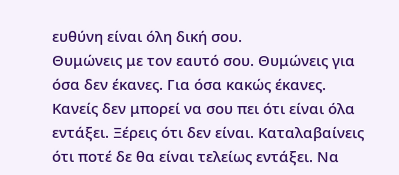ευθύνη είναι όλη δική σου.
Θυμώνεις με τον εαυτό σου. Θυμώνεις για όσα δεν έκανες. Για όσα κακώς έκανες. Κανείς δεν μπορεί να σου πει ότι είναι όλα εντάξει. Ξέρεις ότι δεν είναι. Καταλαβαίνεις ότι ποτέ δε θα είναι τελείως εντάξει. Να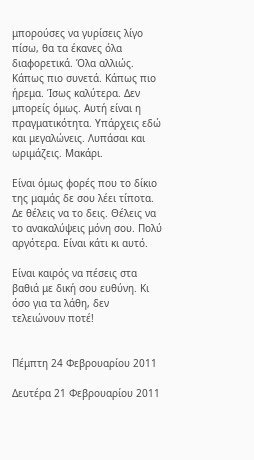μπορούσες να γυρίσεις λίγο πίσω, θα τα έκανες όλα διαφορετικά. Όλα αλλιώς. Κάπως πιο συνετά. Κάπως πιο ήρεμα. Ίσως καλύτερα. Δεν μπορείς όμως. Αυτή είναι η πραγματικότητα. Υπάρχεις εδώ και μεγαλώνεις. Λυπάσαι και ωριμάζεις. Μακάρι.

Είναι όμως φορές που το δίκιο της μαμάς δε σου λέει τίποτα. Δε θέλεις να το δεις. Θέλεις να το ανακαλύψεις μόνη σου. Πολύ αργότερα. Είναι κάτι κι αυτό.

Είναι καιρός να πέσεις στα βαθιά με δική σου ευθύνη. Κι όσο για τα λάθη, δεν τελειώνουν ποτέ!


Πέμπτη 24 Φεβρουαρίου 2011

Δευτέρα 21 Φεβρουαρίου 2011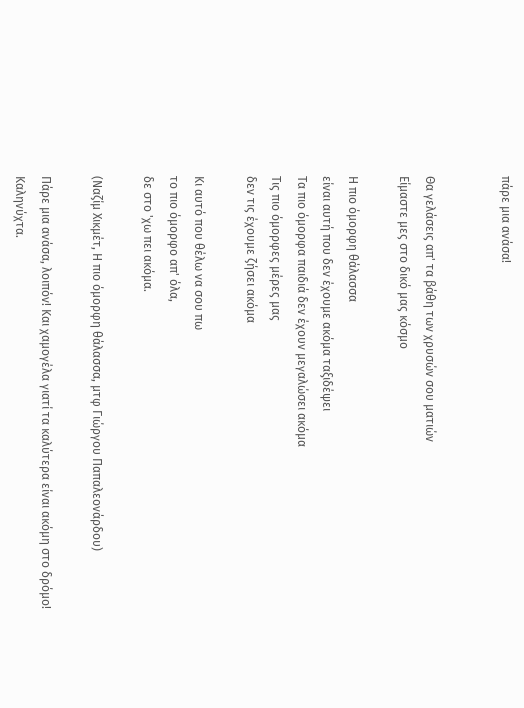πάρε μια ανάσα!


Θα γελάσεις απ' τα βάθη των χρυσών σου ματιών
Είμαστε μες στο δικό μας κόσμο

Η πιο όμορφη θάλασσα
είναι αυτή που δεν έχουμε ακόμα ταξιδέψει
Τα πιο όμορφα παιδιά δεν έχουν μεγαλώσει ακόμα
Τις πιο όμορφες μέρες μας
δεν τις έχουμε ζήσει ακόμα

Κι αυτό που θέλω να σου πω
το πιο όμορφο απ' όλα,
δε στο 'χω πει ακόμα.

(Ναζίμ Χικμέτ, Η πιο όμορφη θάλασσα, μτφ Γιώργου Παπαλεονάρδου)

Πάρε μια ανάσα, λοιπόν! Και χαμογέλα γιατί τα καλύτερα είναι ακόμη στο δρόμο!
Καληνύχτα.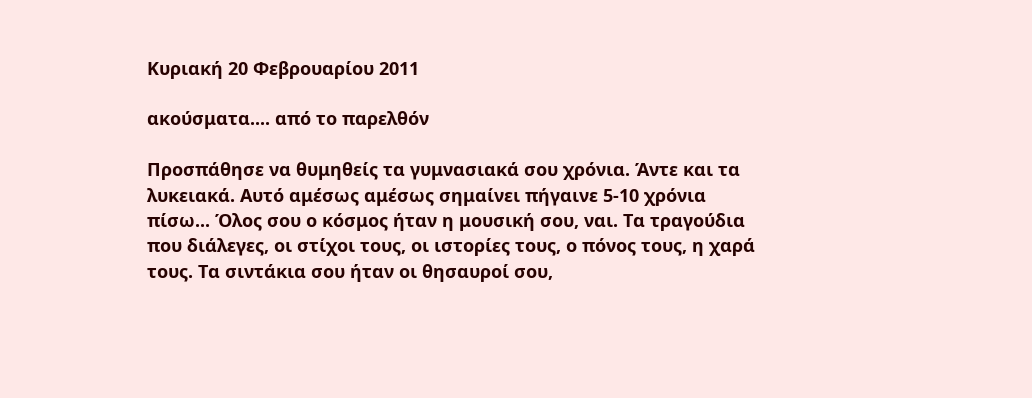Κυριακή 20 Φεβρουαρίου 2011

ακούσματα.... από το παρελθόν

Προσπάθησε να θυμηθείς τα γυμνασιακά σου χρόνια. Άντε και τα λυκειακά. Αυτό αμέσως αμέσως σημαίνει πήγαινε 5-10 χρόνια πίσω... Όλος σου ο κόσμος ήταν η μουσική σου, ναι. Τα τραγούδια που διάλεγες, οι στίχοι τους, οι ιστορίες τους, ο πόνος τους, η χαρά τους. Τα σιντάκια σου ήταν οι θησαυροί σου,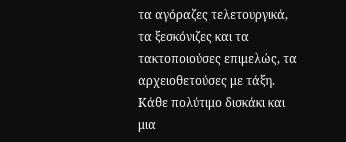τα αγόραζες τελετουργικά, τα ξεσκόνιζες και τα τακτοποιούσες επιμελώς, τα αρχειοθετούσες με τάξη. Κάθε πολύτιμο δισκάκι και μια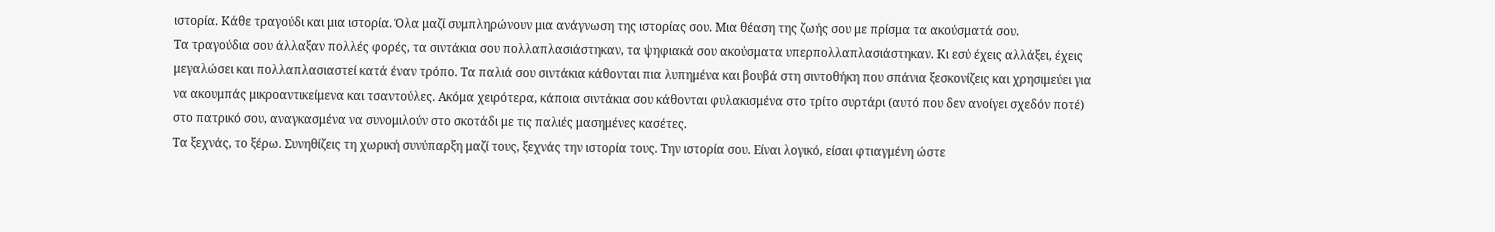ιστορία. Κάθε τραγούδι και μια ιστορία. Όλα μαζί συμπληρώνουν μια ανάγνωση της ιστορίας σου. Μια θέαση της ζωής σου με πρίσμα τα ακούσματά σου.
Τα τραγούδια σου άλλαξαν πολλές φορές, τα σιντάκια σου πολλαπλασιάστηκαν, τα ψηφιακά σου ακούσματα υπερπολλαπλασιάστηκαν. Κι εσύ έχεις αλλάξει, έχεις μεγαλώσει και πολλαπλασιαστεί κατά έναν τρόπο. Τα παλιά σου σιντάκια κάθονται πια λυπημένα και βουβά στη σιντοθήκη που σπάνια ξεσκονίζεις και χρησιμεύει για να ακουμπάς μικροαντικείμενα και τσαντούλες. Ακόμα χειρότερα, κάποια σιντάκια σου κάθονται φυλακισμένα στο τρίτο συρτάρι (αυτό που δεν ανοίγει σχεδόν ποτέ) στο πατρικό σου, αναγκασμένα να συνομιλούν στο σκοτάδι με τις παλιές μασημένες κασέτες.
Τα ξεχνάς, το ξέρω. Συνηθίζεις τη χωρική συνύπαρξη μαζί τους, ξεχνάς την ιστορία τους. Την ιστορία σου. Είναι λογικό, είσαι φτιαγμένη ώστε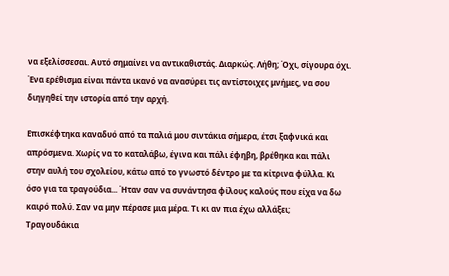να εξελίσσεσαι. Αυτό σημαίνει να αντικαθιστάς. Διαρκώς. Λήθη; Όχι, σίγουρα όχι. Ένα ερέθισμα είναι πάντα ικανό να ανασύρει τις αντίστοιχες μνήμες, να σου διηγηθεί την ιστορία από την αρχή.

Επισκέφτηκα καναδυό από τα παλιά μου σιντάκια σήμερα, έτσι ξαφνικά και απρόσμενα. Χωρίς να το καταλάβω, έγινα και πάλι έφηβη, βρέθηκα και πάλι στην αυλή του σχολείου, κάτω από το γνωστό δέντρο με τα κίτρινα φύλλα. Κι όσο για τα τραγούδια... Ήταν σαν να συνάντησα φίλους καλούς που είχα να δω καιρό πολύ. Σαν να μην πέρασε μια μέρα. Τι κι αν πια έχω αλλάξει;
Τραγουδάκια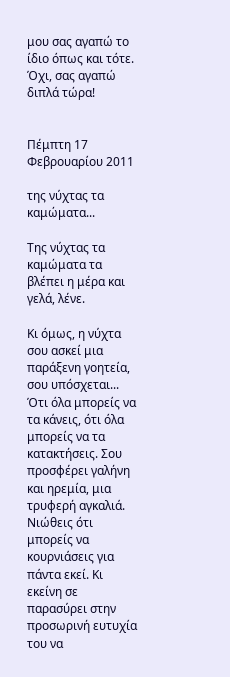μου σας αγαπώ το ίδιο όπως και τότε. Όχι, σας αγαπώ διπλά τώρα!


Πέμπτη 17 Φεβρουαρίου 2011

της νύχτας τα καμώματα...

Της νύχτας τα καμώματα τα βλέπει η μέρα και γελά, λένε.

Κι όμως, η νύχτα σου ασκεί μια παράξενη γοητεία, σου υπόσχεται... Ότι όλα μπορείς να τα κάνεις, ότι όλα μπορείς να τα κατακτήσεις. Σου προσφέρει γαλήνη και ηρεμία, μια τρυφερή αγκαλιά. Νιώθεις ότι μπορείς να κουρνιάσεις για πάντα εκεί. Κι εκείνη σε παρασύρει στην  προσωρινή ευτυχία του να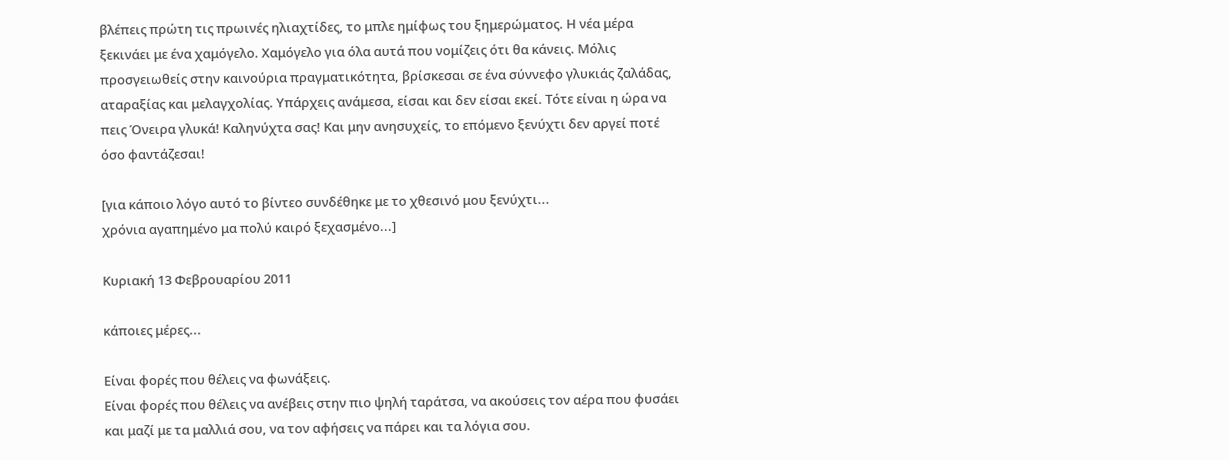βλέπεις πρώτη τις πρωινές ηλιαχτίδες, το μπλε ημίφως του ξημερώματος. Η νέα μέρα ξεκινάει με ένα χαμόγελο. Χαμόγελο για όλα αυτά που νομίζεις ότι θα κάνεις. Μόλις προσγειωθείς στην καινούρια πραγματικότητα, βρίσκεσαι σε ένα σύννεφο γλυκιάς ζαλάδας, αταραξίας και μελαγχολίας. Υπάρχεις ανάμεσα, είσαι και δεν είσαι εκεί. Τότε είναι η ώρα να πεις Όνειρα γλυκά! Καληνύχτα σας! Και μην ανησυχείς, το επόμενο ξενύχτι δεν αργεί ποτέ όσο φαντάζεσαι!

[για κάποιο λόγο αυτό το βίντεο συνδέθηκε με το χθεσινό μου ξενύχτι...
χρόνια αγαπημένο μα πολύ καιρό ξεχασμένο...]

Κυριακή 13 Φεβρουαρίου 2011

κάποιες μέρες...

Είναι φορές που θέλεις να φωνάξεις.
Είναι φορές που θέλεις να ανέβεις στην πιο ψηλή ταράτσα, να ακούσεις τον αέρα που φυσάει και μαζί με τα μαλλιά σου, να τον αφήσεις να πάρει και τα λόγια σου.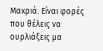Μακριά. Είναι φορές που θέλεις να ουρλιάξεις μα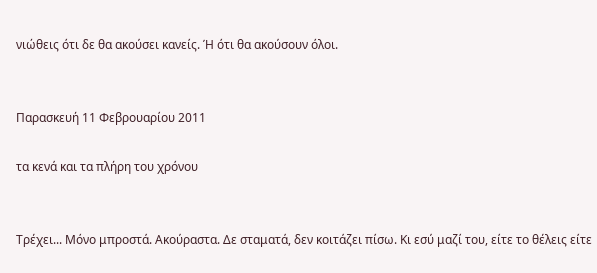νιώθεις ότι δε θα ακούσει κανείς. Ή ότι θα ακούσουν όλοι.


Παρασκευή 11 Φεβρουαρίου 2011

τα κενά και τα πλήρη του χρόνου


Τρέχει... Μόνο μπροστά. Ακούραστα. Δε σταματά, δεν κοιτάζει πίσω. Κι εσύ μαζί του, είτε το θέλεις είτε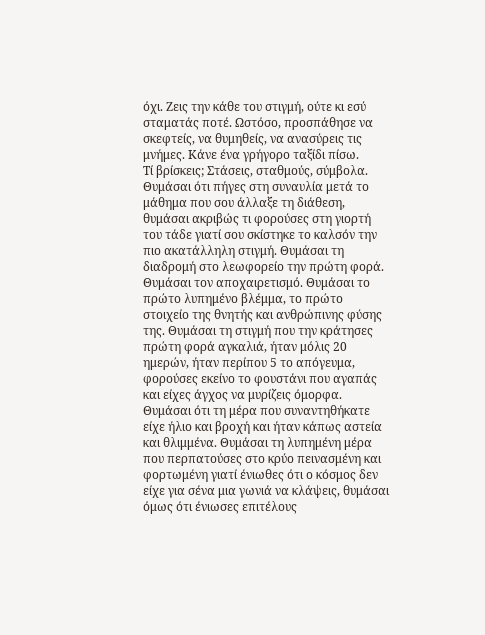όχι. Ζεις την κάθε του στιγμή, ούτε κι εσύ σταματάς ποτέ. Ωστόσο, προσπάθησε να σκεφτείς, να θυμηθείς, να ανασύρεις τις μνήμες. Κάνε ένα γρήγορο ταξίδι πίσω.
Τί βρίσκεις; Στάσεις, σταθμούς, σύμβολα. Θυμάσαι ότι πήγες στη συναυλία μετά το μάθημα που σου άλλαξε τη διάθεση, θυμάσαι ακριβώς τι φορούσες στη γιορτή του τάδε γιατί σου σκίστηκε το καλσόν την πιο ακατάλληλη στιγμή. Θυμάσαι τη διαδρομή στο λεωφορείο την πρώτη φορά. Θυμάσαι τον αποχαιρετισμό. Θυμάσαι το πρώτο λυπημένο βλέμμα, το πρώτο στοιχείο της θνητής και ανθρώπινης φύσης της. Θυμάσαι τη στιγμή που την κράτησες πρώτη φορά αγκαλιά, ήταν μόλις 20 ημερών, ήταν περίπου 5 το απόγευμα, φορούσες εκείνο το φουστάνι που αγαπάς και είχες άγχος να μυρίζεις όμορφα. Θυμάσαι ότι τη μέρα που συναντηθήκατε είχε ήλιο και βροχή και ήταν κάπως αστεία και θλιμμένα. Θυμάσαι τη λυπημένη μέρα που περπατούσες στο κρύο πεινασμένη και φορτωμένη γιατί ένιωθες ότι ο κόσμος δεν είχε για σένα μια γωνιά να κλάψεις, θυμάσαι όμως ότι ένιωσες επιτέλους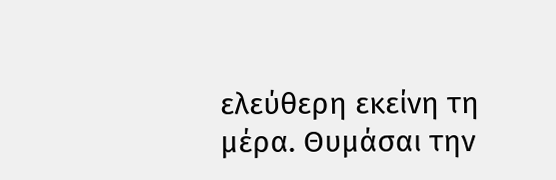ελεύθερη εκείνη τη μέρα. Θυμάσαι την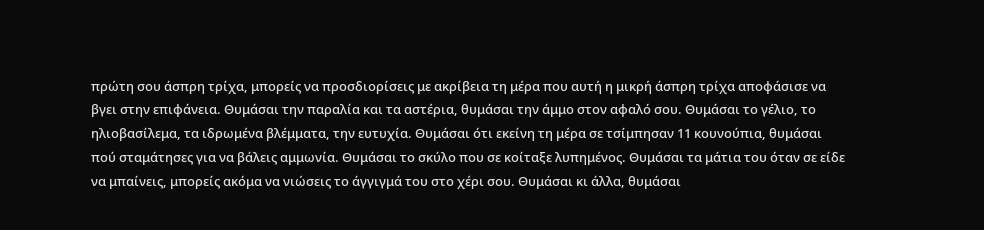πρώτη σου άσπρη τρίχα, μπορείς να προσδιορίσεις με ακρίβεια τη μέρα που αυτή η μικρή άσπρη τρίχα αποφάσισε να βγει στην επιφάνεια. Θυμάσαι την παραλία και τα αστέρια, θυμάσαι την άμμο στον αφαλό σου. Θυμάσαι το γέλιο, το ηλιοβασίλεμα, τα ιδρωμένα βλέμματα, την ευτυχία. Θυμάσαι ότι εκείνη τη μέρα σε τσίμπησαν 11 κουνούπια, θυμάσαι πού σταμάτησες για να βάλεις αμμωνία. Θυμάσαι το σκύλο που σε κοίταξε λυπημένος. Θυμάσαι τα μάτια του όταν σε είδε να μπαίνεις, μπορείς ακόμα να νιώσεις το άγγιγμά του στο χέρι σου. Θυμάσαι κι άλλα, θυμάσαι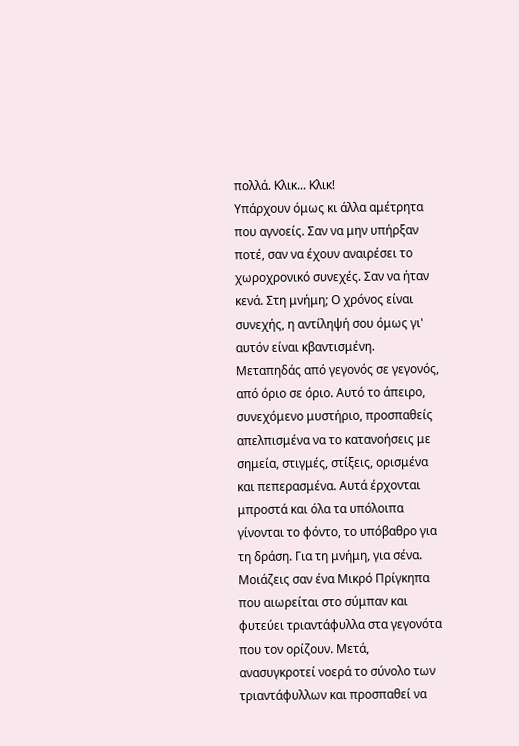πολλά. Κλικ... Κλικ!
Υπάρχουν όμως κι άλλα αμέτρητα που αγνοείς. Σαν να μην υπήρξαν ποτέ, σαν να έχουν αναιρέσει το χωροχρονικό συνεχές. Σαν να ήταν κενά. Στη μνήμη; Ο χρόνος είναι συνεχής, η αντίληψή σου όμως γι' αυτόν είναι κβαντισμένη. Μεταπηδάς από γεγονός σε γεγονός, από όριο σε όριο. Αυτό το άπειρο, συνεχόμενο μυστήριο, προσπαθείς απελπισμένα να το κατανοήσεις με σημεία, στιγμές, στίξεις, ορισμένα και πεπερασμένα. Αυτά έρχονται μπροστά και όλα τα υπόλοιπα γίνονται το φόντο, το υπόβαθρο για τη δράση. Για τη μνήμη, για σένα.
Μοιάζεις σαν ένα Μικρό Πρίγκηπα που αιωρείται στο σύμπαν και φυτεύει τριαντάφυλλα στα γεγονότα που τον ορίζουν. Μετά, ανασυγκροτεί νοερά το σύνολο των τριαντάφυλλων και προσπαθεί να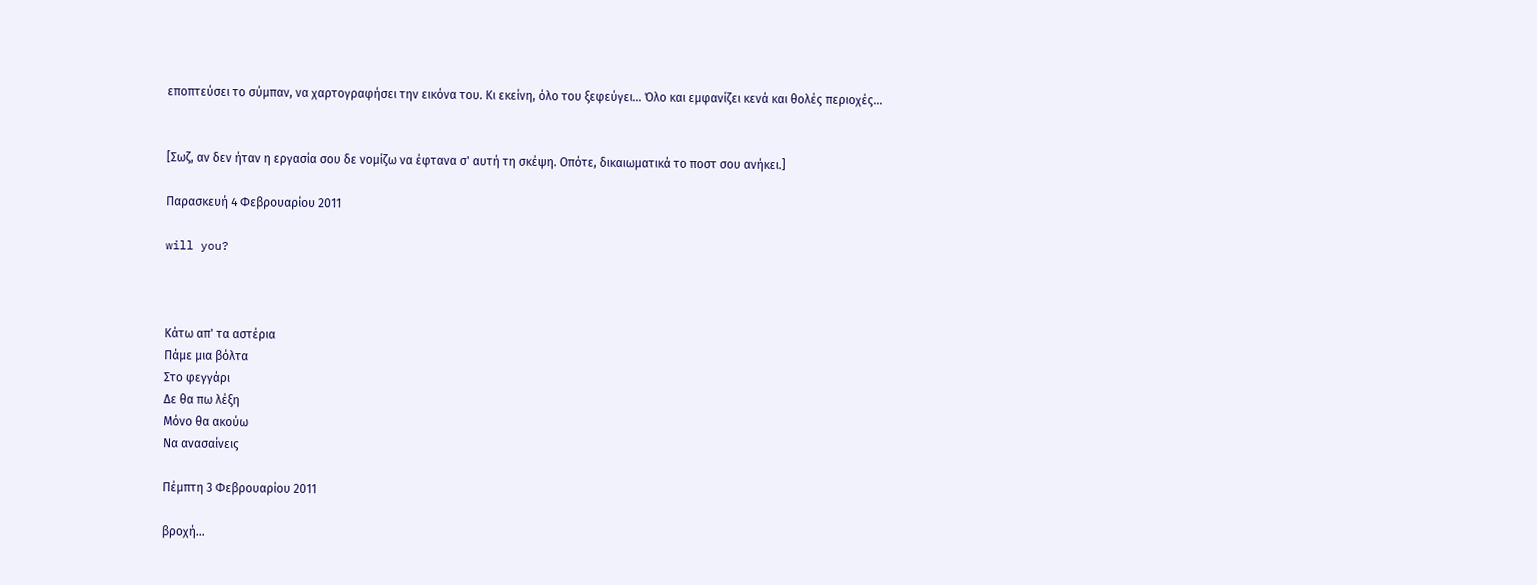εποπτεύσει το σύμπαν, να χαρτογραφήσει την εικόνα του. Κι εκείνη, όλο του ξεφεύγει... Όλο και εμφανίζει κενά και θολές περιοχές...


[Σωζ, αν δεν ήταν η εργασία σου δε νομίζω να έφτανα σ' αυτή τη σκέψη. Οπότε, δικαιωματικά το ποστ σου ανήκει.]

Παρασκευή 4 Φεβρουαρίου 2011

will you?



Κάτω απ' τα αστέρια
Πάμε μια βόλτα
Στο φεγγάρι
Δε θα πω λέξη
Μόνο θα ακούω
Να ανασαίνεις

Πέμπτη 3 Φεβρουαρίου 2011

βροχή...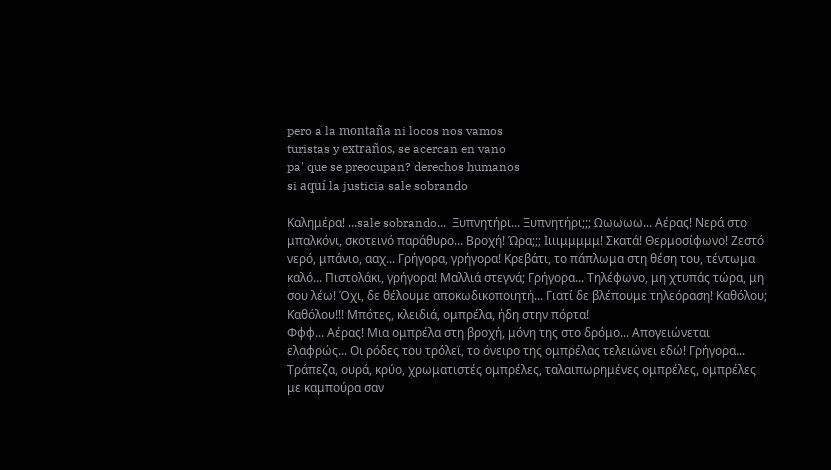pero a la montaña ni locos nos vamos
turistas y extraños, se acercan en vano
pa' que se preocupan? derechos humanos
si aquí la justicia sale sobrando

Καλημέρα! ...sale sobrando...  Ξυπνητήρι... Ξυπνητήρι;;; Ωωωωω... Αέρας! Νερά στο μπαλκόνι, σκοτεινό παράθυρο... Βροχή! Ώρα;;; Ιιιιμμμμμ! Σκατά! Θερμοσίφωνο! Ζεστό νερό, μπάνιο, ααχ... Γρήγορα, γρήγορα! Κρεβάτι, το πάπλωμα στη θέση του, τέντωμα καλό... Πιστολάκι, γρήγορα! Μαλλιά στεγνά; Γρήγορα... Τηλέφωνο, μη χτυπάς τώρα, μη σου λέω! Όχι, δε θέλουμε αποκωδικοποιητή... Γιατί δε βλέπουμε τηλεόραση! Καθόλου; Καθόλου!!! Μπότες, κλειδιά, ομπρέλα, ήδη στην πόρτα!
Φφφ... Αέρας! Μια ομπρέλα στη βροχή, μόνη της στο δρόμο... Απογειώνεται ελαφρώς... Οι ρόδες του τρόλεϊ, το όνειρο της ομπρέλας τελειώνει εδώ! Γρήγορα... Τράπεζα, ουρά, κρύο, χρωματιστές ομπρέλες, ταλαιπωρημένες ομπρέλες, ομπρέλες με καμπούρα σαν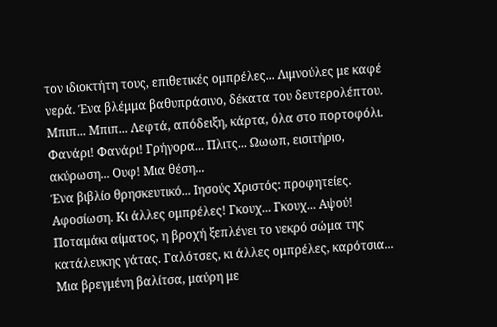τον ιδιοκτήτη τους, επιθετικές ομπρέλες... Λιμνούλες με καφέ νερά. Ένα βλέμμα βαθυπράσινο, δέκατα του δευτερολέπτου. Μπιπ... Μπιπ... Λεφτά, απόδειξη, κάρτα, όλα στο πορτοφόλι. Φανάρι! Φανάρι! Γρήγορα... Πλιτς... Ωωωπ, εισιτήριο, ακύρωση... Ουφ! Μια θέση...
Ένα βιβλίο θρησκευτικό... Ιησούς Χριστός: προφητείες. Αφοσίωση. Κι άλλες ομπρέλες! Γκουχ... Γκουχ... Αψού! Ποταμάκι αίματος, η βροχή ξεπλένει το νεκρό σώμα της κατάλευκης γάτας. Γαλότσες, κι άλλες ομπρέλες, καρότσια... Μια βρεγμένη βαλίτσα, μαύρη με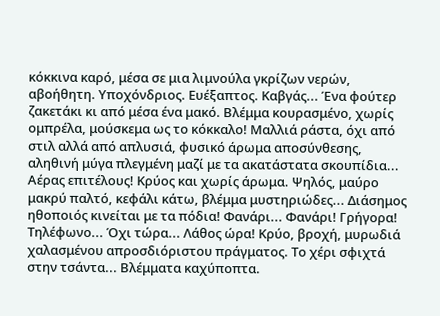κόκκινα καρό, μέσα σε μια λιμνούλα γκρίζων νερών, αβοήθητη. Υποχόνδριος. Ευέξαπτος. Καβγάς... Ένα φούτερ ζακετάκι κι από μέσα ένα μακό. Βλέμμα κουρασμένο, χωρίς ομπρέλα, μούσκεμα ως το κόκκαλο! Μαλλιά ράστα, όχι από στιλ αλλά από απλυσιά, φυσικό άρωμα αποσύνθεσης, αληθινή μύγα πλεγμένη μαζί με τα ακατάστατα σκουπίδια...
Αέρας επιτέλους! Κρύος και χωρίς άρωμα. Ψηλός, μαύρο μακρύ παλτό, κεφάλι κάτω, βλέμμα μυστηριώδες... Διάσημος ηθοποιός κινείται με τα πόδια! Φανάρι... Φανάρι! Γρήγορα! Τηλέφωνο... Όχι τώρα... Λάθος ώρα! Κρύο, βροχή, μυρωδιά χαλασμένου απροσδιόριστου πράγματος. Το χέρι σφιχτά στην τσάντα... Βλέμματα καχύποπτα.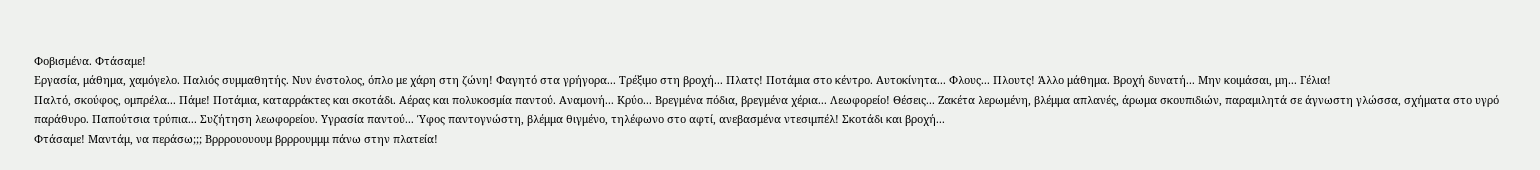Φοβισμένα. Φτάσαμε!
Εργασία, μάθημα, χαμόγελο. Παλιός συμμαθητής. Νυν ένστολος, όπλο με χάρη στη ζώνη! Φαγητό στα γρήγορα... Τρέξιμο στη βροχή... Πλατς! Ποτάμια στο κέντρο. Αυτοκίνητα... Φλους... Πλουτς! Άλλο μάθημα. Βροχή δυνατή... Μην κοιμάσαι, μη... Γέλια!
Παλτό, σκούφος, ομπρέλα... Πάμε! Ποτάμια, καταρράκτες και σκοτάδι. Αέρας και πολυκοσμία παντού. Αναμονή... Κρύο... Βρεγμένα πόδια, βρεγμένα χέρια... Λεωφορείο! Θέσεις... Ζακέτα λερωμένη, βλέμμα απλανές, άρωμα σκουπιδιών, παραμιλητά σε άγνωστη γλώσσα, σχήματα στο υγρό παράθυρο. Παπούτσια τρύπια... Συζήτηση λεωφορείου. Υγρασία παντού... Ύφος παντογνώστη, βλέμμα θιγμένο, τηλέφωνο στο αφτί, ανεβασμένα ντεσιμπέλ! Σκοτάδι και βροχή...
Φτάσαμε! Μαντάμ, να περάσω;;; Βρρρουουουμ βρρρουμμμ πάνω στην πλατεία!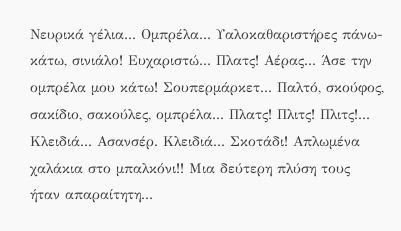Νευρικά γέλια... Ομπρέλα... Υαλοκαθαριστήρες πάνω-κάτω, σινιάλο! Ευχαριστώ... Πλατς! Αέρας... Άσε την ομπρέλα μου κάτω! Σουπερμάρκετ... Παλτό, σκούφος, σακίδιο, σακούλες, ομπρέλα... Πλατς! Πλιτς! Πλιτς!...
Κλειδιά... Ασανσέρ. Κλειδιά... Σκοτάδι! Απλωμένα χαλάκια στο μπαλκόνι!! Μια δεύτερη πλύση τους ήταν απαραίτητη...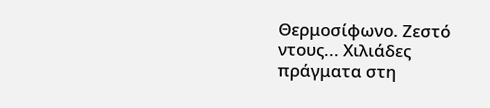Θερμοσίφωνο. Ζεστό ντους... Χιλιάδες πράγματα στη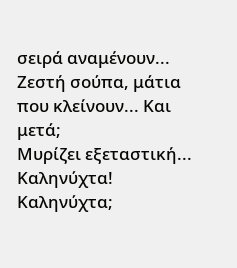σειρά αναμένουν... Ζεστή σούπα, μάτια που κλείνουν... Και μετά;
Μυρίζει εξεταστική... Καληνύχτα! Καληνύχτα;